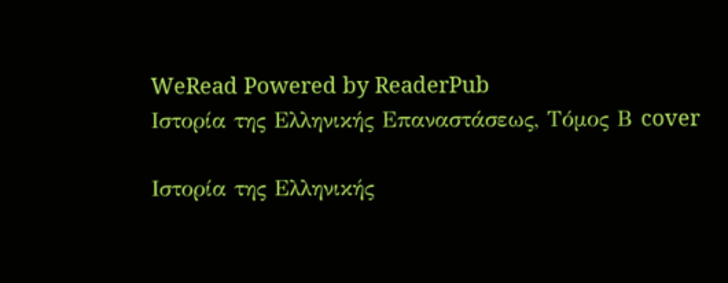WeRead Powered by ReaderPub
Ιστορία της Ελληνικής Επαναστάσεως, Τόμος Β cover

Ιστορία της Ελληνικής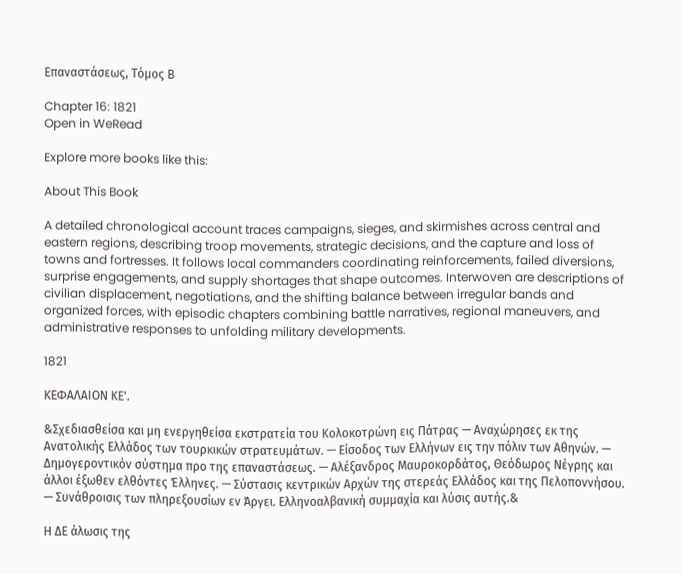Επαναστάσεως, Τόμος Β

Chapter 16: 1821
Open in WeRead

Explore more books like this:

About This Book

A detailed chronological account traces campaigns, sieges, and skirmishes across central and eastern regions, describing troop movements, strategic decisions, and the capture and loss of towns and fortresses. It follows local commanders coordinating reinforcements, failed diversions, surprise engagements, and supply shortages that shape outcomes. Interwoven are descriptions of civilian displacement, negotiations, and the shifting balance between irregular bands and organized forces, with episodic chapters combining battle narratives, regional maneuvers, and administrative responses to unfolding military developments.

1821

ΚΕΦΑΛΑΙΟΝ ΚΕ'.

&Σχεδιασθείσα και μη ενεργηθείσα εκστρατεία του Κολοκοτρώνη εις Πάτρας — Αναχώρησες εκ της Ανατολικής Ελλάδος των τουρκικών στρατευμάτων. — Είσοδος των Ελλήνων εις την πόλιν των Αθηνών. — Δημογεροντικόν σύστημα προ της επαναστάσεως. — Αλέξανδρος Μαυροκορδάτος, Θεόδωρος Νέγρης και άλλοι έξωθεν ελθόντες Έλληνες. — Σύστασις κεντρικών Αρχών της στερεάς Ελλάδος και της Πελοποννήσου. — Συνάθροισις των πληρεξουσίων εν Άργει. Ελληνοαλβανική συμμαχία και λύσις αυτής.&

Η ΔΕ άλωσις της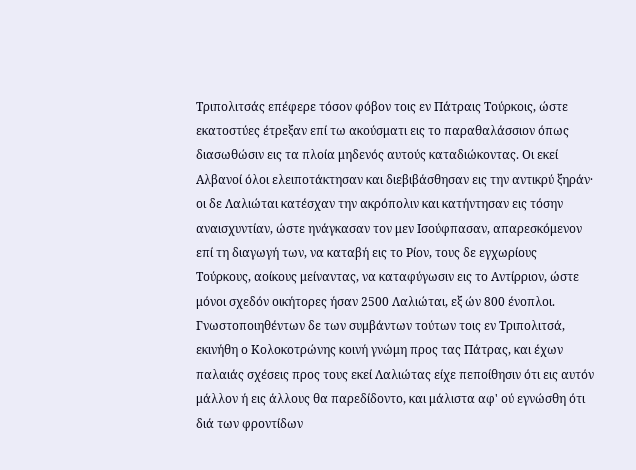Τριπολιτσάς επέφερε τόσον φόβον τοις εν Πάτραις Τούρκοις, ώστε εκατοστύες έτρεξαν επί τω ακούσματι εις το παραθαλάσσιον όπως διασωθώσιν εις τα πλοία μηδενός αυτούς καταδιώκοντας. Οι εκεί Αλβανοί όλοι ελειποτάκτησαν και διεβιβάσθησαν εις την αντικρύ ξηράν· οι δε Λαλιώται κατέσχαν την ακρόπολιν και κατήντησαν εις τόσην αναισχυντίαν, ώστε ηνάγκασαν τον μεν Ισούφπασαν, απαρεσκόμενον επί τη διαγωγή των, να καταβή εις το Ρίον, τους δε εγχωρίους Τούρκους, αοίκους μείναντας, να καταφύγωσιν εις το Αντίρριον, ώστε μόνοι σχεδόν οικήτορες ήσαν 2500 Λαλιώται, εξ ών 800 ένοπλοι. Γνωστοποιηθέντων δε των συμβάντων τούτων τοις εν Τριπολιτσά, εκινήθη ο Κολοκοτρώνης κοινή γνώμη προς τας Πάτρας, και έχων παλαιάς σχέσεις προς τους εκεί Λαλιώτας είχε πεποίθησιν ότι εις αυτόν μάλλον ή εις άλλους θα παρεδίδοντο, και μάλιστα αφ' ού εγνώσθη ότι διά των φροντίδων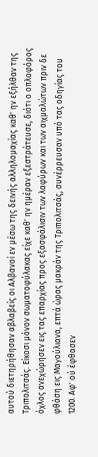αυτού διετηρήθησαν αβλαβείς οι Αλβανοί εν μέσω της δεινής αλληλομαχίας καθ' ην εξήλθαν της Τριπολιτσάς. Είκοσι μόνον σωματοφύλακας είχε καθ' ην ημέραν εξεστράτευσε, διότι ο οπλοφόρος όχλος ανεχώρησεν εις τας επαρχίας προς εξασφάλισιν των λαφύρων και των αιχμαλώτων πριν δε φθάση εις Μαγούλιανα, επτά ώρας μακράν της Τριπολιτσάς, συνέρρευσαν υπό τας οδηγίας του 1200. Αφ' ού έφθασεν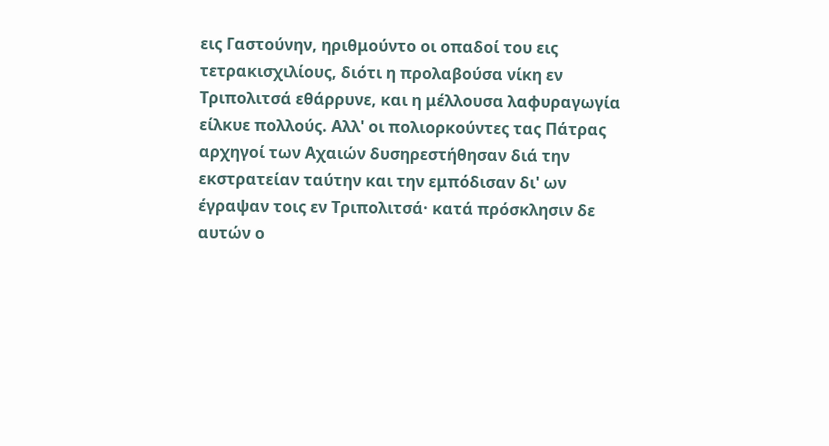εις Γαστούνην, ηριθμούντο οι οπαδοί του εις τετρακισχιλίους, διότι η προλαβούσα νίκη εν Τριπολιτσά εθάρρυνε, και η μέλλουσα λαφυραγωγία είλκυε πολλούς. Αλλ' οι πολιορκούντες τας Πάτρας αρχηγοί των Αχαιών δυσηρεστήθησαν διά την εκστρατείαν ταύτην και την εμπόδισαν δι' ων έγραψαν τοις εν Τριπολιτσά· κατά πρόσκλησιν δε αυτών ο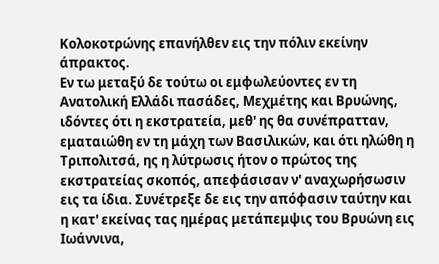Κολοκοτρώνης επανήλθεν εις την πόλιν εκείνην άπρακτος.
Εν τω μεταξύ δε τούτω οι εμφωλεύοντες εν τη Ανατολική Ελλάδι πασάδες, Μεχμέτης και Βρυώνης, ιδόντες ότι η εκστρατεία, μεθ' ης θα συνέπρατταν, εματαιώθη εν τη μάχη των Βασιλικών, και ότι ηλώθη η Τριπολιτσά, ης η λύτρωσις ήτον ο πρώτος της εκστρατείας σκοπός, απεφάσισαν ν' αναχωρήσωσιν εις τα ίδια. Συνέτρεξε δε εις την απόφασιν ταύτην και η κατ' εκείνας τας ημέρας μετάπεμψις του Βρυώνη εις Ιωάννινα,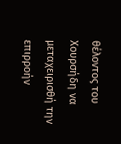θέλοντος του Χουρσήδη να μεταχειρισθή την επιρροήν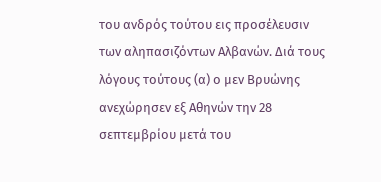του ανδρός τούτου εις προσέλευσιν των αληπασιζόντων Αλβανών. Διά τους λόγους τούτους (α) ο μεν Βρυώνης ανεχώρησεν εξ Αθηνών την 28 σεπτεμβρίου μετά του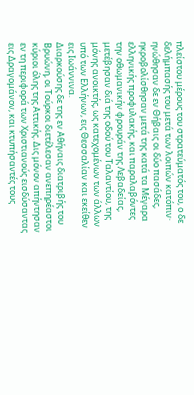πλείστου μέρους του στρατεύματός του, ο δε δελήμπασής του μετά των λοιπών κατόπιν· ηνώθησαν δε εν Θήβαις οι δύο πασάδες, ηκροβολίσθησαν μετά της κατά τα Μέγαρα ελληνικής προφυλακής, και παραλαβόντες την οθωμανικήν φρουράν της Λεβαδείας, μετέβησαν διά της οδού του Ταλαντίου, της μόνης ανοικτής, ως κατεχομένων των άλλων υπό των Ελλήνων, εις Θεσσαλίαν και εκείθεν εις Ιωάννινα.
Διαρκούσης δε της εν Αθήναις διατριβής του Βρυώνη, οι Τούρκοι διετέλεσαν ανεπηρέαστοι κύριοι όλης της Αττικής. Δις μόνον απήντησαν εν τη περιφορά των Χριστιανούς εισδύσαντας εις Δραγομάνον, και κτυπήσαντές τους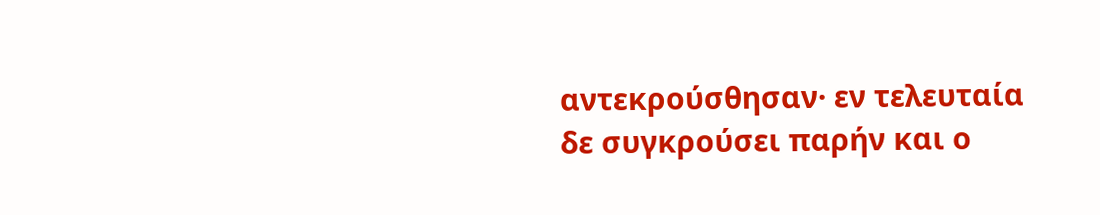αντεκρούσθησαν· εν τελευταία δε συγκρούσει παρήν και ο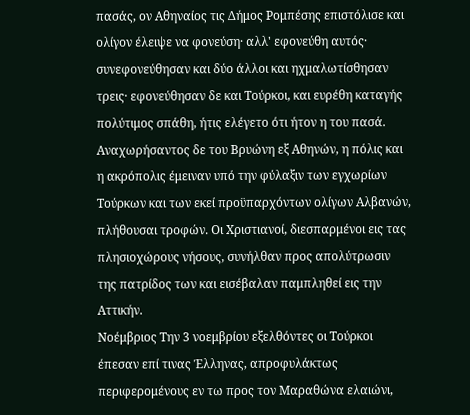πασάς, ον Αθηναίος τις Δήμος Ρομπέσης επιστόλισε και ολίγον έλειψε να φονεύση· αλλ' εφονεύθη αυτός· συνεφονεύθησαν και δύο άλλοι και ηχμαλωτίσθησαν τρεις· εφονεύθησαν δε και Τούρκοι, και ευρέθη καταγής πολύτιμος σπάθη, ήτις ελέγετο ότι ήτον η του πασά.
Αναχωρήσαντος δε του Βρυώνη εξ Αθηνών, η πόλις και η ακρόπολις έμειναν υπό την φύλαξιν των εγχωρίων Τούρκων και των εκεί προϋπαρχόντων ολίγων Αλβανών, πλήθουσαι τροφών. Οι Χριστιανοί, διεσπαρμένοι εις τας πλησιοχώρους νήσους, συνήλθαν προς απολύτρωσιν της πατρίδος των και εισέβαλαν παμπληθεί εις την Αττικήν.
Νοέμβριος Την 3 νοεμβρίου εξελθόντες οι Τούρκοι έπεσαν επί τινας Έλληνας, απροφυλάκτως περιφερομένους εν τω προς τον Μαραθώνα ελαιώνι,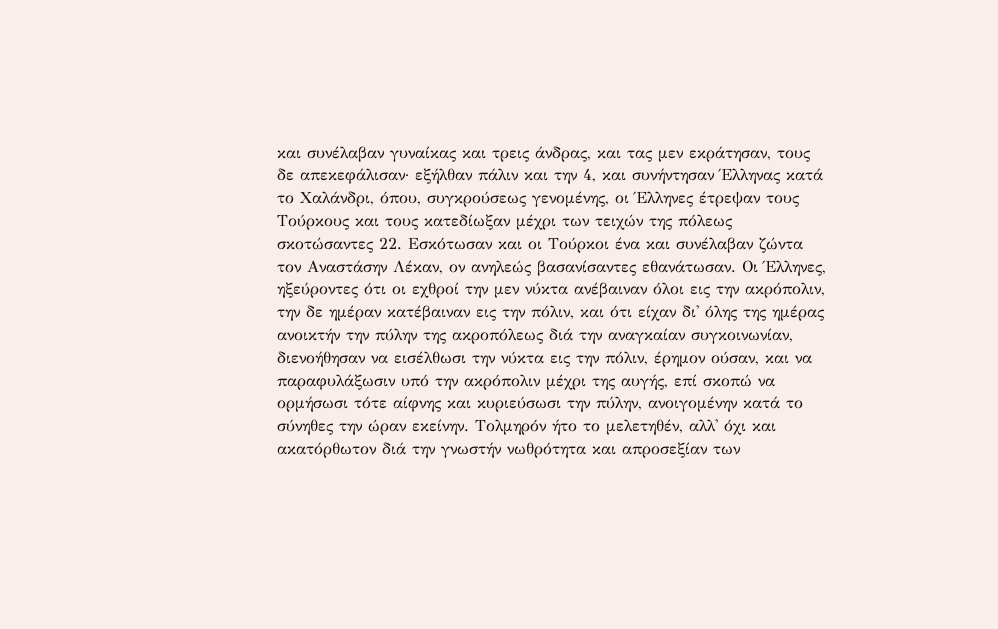και συνέλαβαν γυναίκας και τρεις άνδρας, και τας μεν εκράτησαν, τους δε απεκεφάλισαν· εξήλθαν πάλιν και την 4, και συνήντησαν Έλληνας κατά το Χαλάνδρι, όπου, συγκρούσεως γενομένης, οι Έλληνες έτρεψαν τους Τούρκους και τους κατεδίωξαν μέχρι των τειχών της πόλεως σκοτώσαντες 22. Εσκότωσαν και οι Τούρκοι ένα και συνέλαβαν ζώντα τον Αναστάσην Λέκαν, ον ανηλεώς βασανίσαντες εθανάτωσαν. Οι Έλληνες, ηξεύροντες ότι οι εχθροί την μεν νύκτα ανέβαιναν όλοι εις την ακρόπολιν, την δε ημέραν κατέβαιναν εις την πόλιν, και ότι είχαν δι' όλης της ημέρας ανοικτήν την πύλην της ακροπόλεως διά την αναγκαίαν συγκοινωνίαν, διενοήθησαν να εισέλθωσι την νύκτα εις την πόλιν, έρημον ούσαν, και να παραφυλάξωσιν υπό την ακρόπολιν μέχρι της αυγής, επί σκοπώ να ορμήσωσι τότε αίφνης και κυριεύσωσι την πύλην, ανοιγομένην κατά το σύνηθες την ώραν εκείνην. Τολμηρόν ήτο το μελετηθέν, αλλ' όχι και ακατόρθωτον διά την γνωστήν νωθρότητα και απροσεξίαν των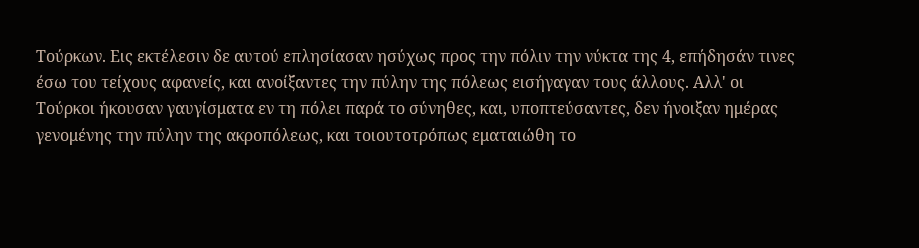Τούρκων. Εις εκτέλεσιν δε αυτού επλησίασαν ησύχως προς την πόλιν την νύκτα της 4, επήδησάν τινες έσω του τείχους αφανείς, και ανοίξαντες την πύλην της πόλεως εισήγαγαν τους άλλους. Αλλ' οι Τούρκοι ήκουσαν γαυγίσματα εν τη πόλει παρά το σύνηθες, και, υποπτεύσαντες, δεν ήνοιξαν ημέρας γενομένης την πύλην της ακροπόλεως, και τοιουτοτρόπως εματαιώθη το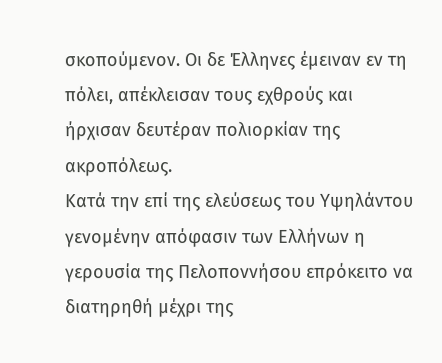σκοπούμενον. Οι δε Έλληνες έμειναν εν τη πόλει, απέκλεισαν τους εχθρούς και ήρχισαν δευτέραν πολιορκίαν της ακροπόλεως.
Κατά την επί της ελεύσεως του Υψηλάντου γενομένην απόφασιν των Ελλήνων η γερουσία της Πελοποννήσου επρόκειτο να διατηρηθή μέχρι της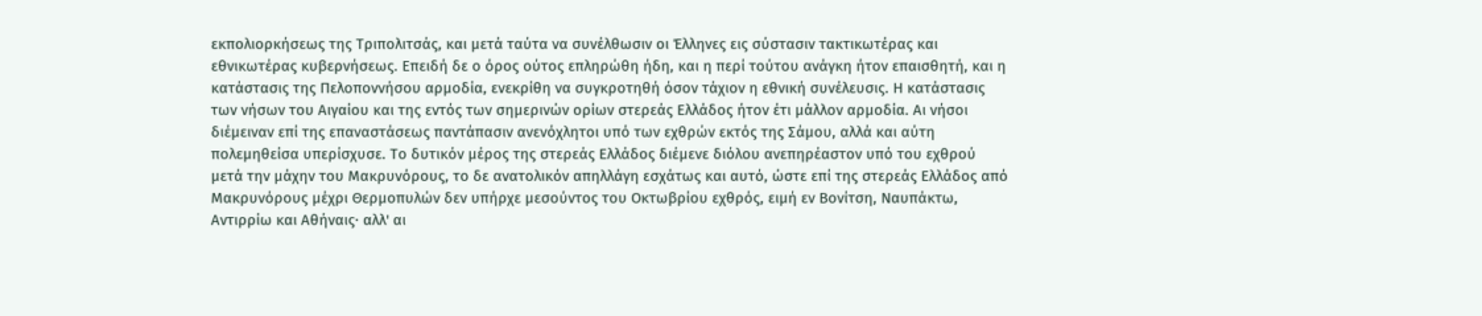εκπολιορκήσεως της Τριπολιτσάς, και μετά ταύτα να συνέλθωσιν οι Έλληνες εις σύστασιν τακτικωτέρας και εθνικωτέρας κυβερνήσεως. Επειδή δε ο όρος ούτος επληρώθη ήδη, και η περί τούτου ανάγκη ήτον επαισθητή, και η κατάστασις της Πελοποννήσου αρμοδία, ενεκρίθη να συγκροτηθή όσον τάχιον η εθνική συνέλευσις. Η κατάστασις των νήσων του Αιγαίου και της εντός των σημερινών ορίων στερεάς Ελλάδος ήτον έτι μάλλον αρμοδία. Αι νήσοι διέμειναν επί της επαναστάσεως παντάπασιν ανενόχλητοι υπό των εχθρών εκτός της Σάμου, αλλά και αύτη πολεμηθείσα υπερίσχυσε. Το δυτικόν μέρος της στερεάς Ελλάδος διέμενε διόλου ανεπηρέαστον υπό του εχθρού μετά την μάχην του Μακρυνόρους, το δε ανατολικόν απηλλάγη εσχάτως και αυτό, ώστε επί της στερεάς Ελλάδος από Μακρυνόρους μέχρι Θερμοπυλών δεν υπήρχε μεσούντος του Οκτωβρίου εχθρός, ειμή εν Βονίτση, Ναυπάκτω, Αντιρρίω και Αθήναις· αλλ' αι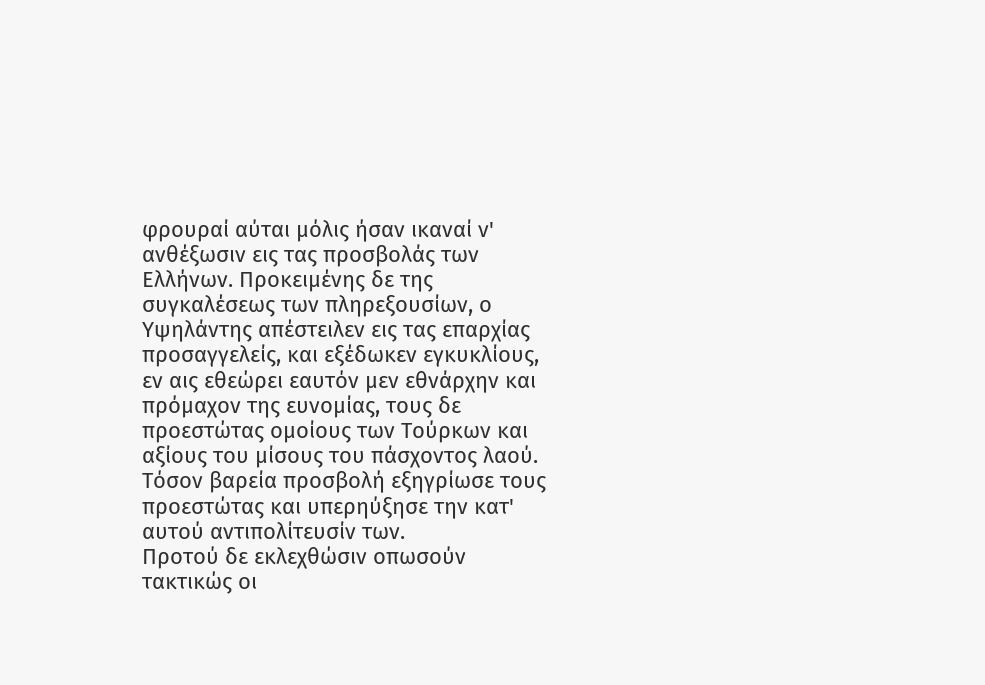φρουραί αύται μόλις ήσαν ικαναί ν' ανθέξωσιν εις τας προσβολάς των Ελλήνων. Προκειμένης δε της συγκαλέσεως των πληρεξουσίων, ο Υψηλάντης απέστειλεν εις τας επαρχίας προσαγγελείς, και εξέδωκεν εγκυκλίους, εν αις εθεώρει εαυτόν μεν εθνάρχην και πρόμαχον της ευνομίας, τους δε προεστώτας ομοίους των Τούρκων και αξίους του μίσους του πάσχοντος λαού. Τόσον βαρεία προσβολή εξηγρίωσε τους προεστώτας και υπερηύξησε την κατ' αυτού αντιπολίτευσίν των.
Προτού δε εκλεχθώσιν οπωσούν τακτικώς οι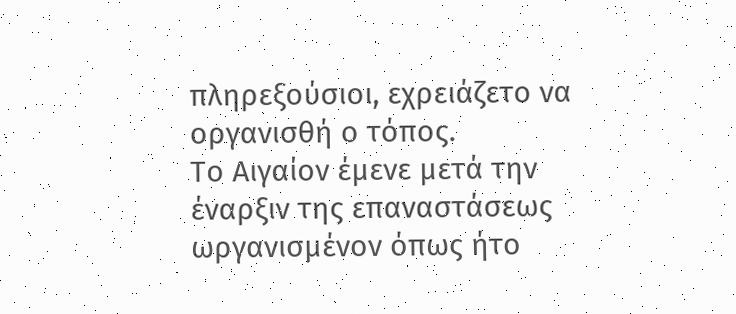πληρεξούσιοι, εχρειάζετο να οργανισθή ο τόπος.
Το Αιγαίον έμενε μετά την έναρξιν της επαναστάσεως ωργανισμένον όπως ήτο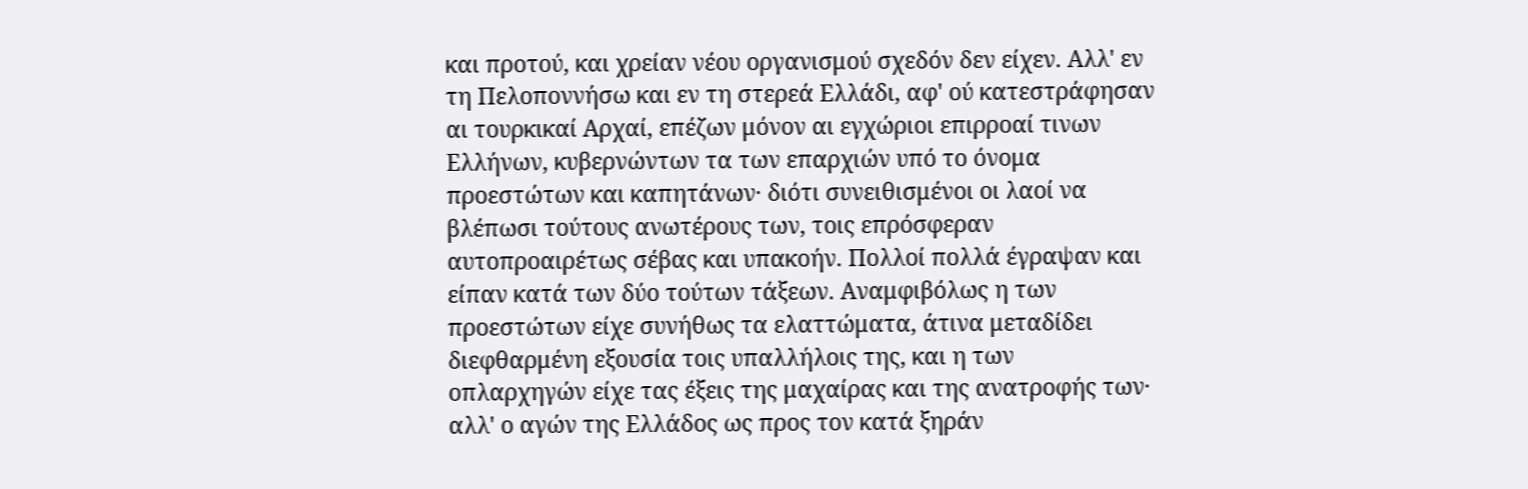και προτού, και χρείαν νέου οργανισμού σχεδόν δεν είχεν. Αλλ' εν τη Πελοποννήσω και εν τη στερεά Ελλάδι, αφ' ού κατεστράφησαν αι τουρκικαί Αρχαί, επέζων μόνον αι εγχώριοι επιρροαί τινων Ελλήνων, κυβερνώντων τα των επαρχιών υπό το όνομα προεστώτων και καπητάνων· διότι συνειθισμένοι οι λαοί να βλέπωσι τούτους ανωτέρους των, τοις επρόσφεραν αυτοπροαιρέτως σέβας και υπακοήν. Πολλοί πολλά έγραψαν και είπαν κατά των δύο τούτων τάξεων. Αναμφιβόλως η των προεστώτων είχε συνήθως τα ελαττώματα, άτινα μεταδίδει διεφθαρμένη εξουσία τοις υπαλλήλοις της, και η των οπλαρχηγών είχε τας έξεις της μαχαίρας και της ανατροφής των· αλλ' ο αγών της Ελλάδος ως προς τον κατά ξηράν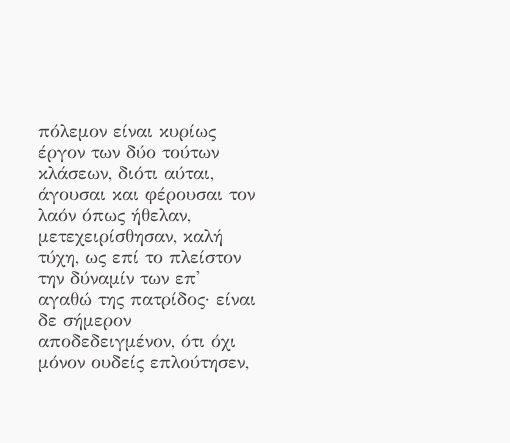πόλεμον είναι κυρίως έργον των δύο τούτων κλάσεων, διότι αύται, άγουσαι και φέρουσαι τον λαόν όπως ήθελαν, μετεχειρίσθησαν, καλή τύχη, ως επί το πλείστον την δύναμίν των επ' αγαθώ της πατρίδος· είναι δε σήμερον αποδεδειγμένον, ότι όχι μόνον ουδείς επλούτησεν,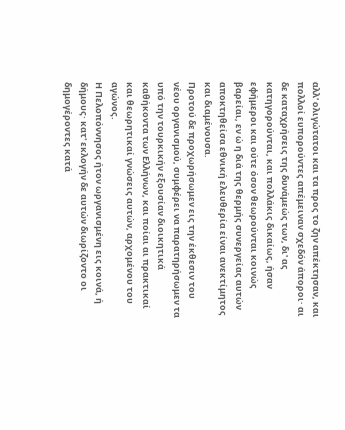αλλ' ολιγώτατοι και τα προς το ζην απέκτησαν, και πολλοί ευπορούντες απέμειναν σχεδόν άποροι· αι δε καταχρήσεις της δυνάμεώς των, δι' ας κατηγορούνται, και πολλάκις δικαίως, ήσαν εφήμεροι και ούτε όσον θεωρούνται κοινώς βαρείαι, εν ώ η διά της θερμής συνεργείας αυτών αποκτηθείσα εθνική ελευθερία είναι ανεκτίμητος και διαμένουσα.
Προτού δε προχωρήσωμεν εις την έκθεσιν του νέου οργανισμού, συμφέρει να παρατηρήσωμεν τα υπό την τουρκικήν εξουσίαν διοικητικά καθήκοντα των Ελλήνων, και ποίαι αι πρακτικαί και θεωρητικαί γνώσεις αυτών, αρχομένου του αγώνος.
Η Πελοπόννησος ήτον ωργανισμένη εις κοινά, ή δήμους· κατ' εκλογήν δε αυτών διωρίζοντο οι δημογέροντες κατά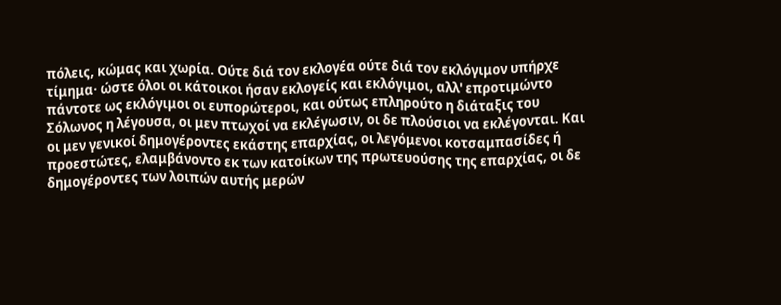πόλεις, κώμας και χωρία. Ούτε διά τον εκλογέα ούτε διά τον εκλόγιμον υπήρχε τίμημα· ώστε όλοι οι κάτοικοι ήσαν εκλογείς και εκλόγιμοι, αλλ' επροτιμώντο πάντοτε ως εκλόγιμοι οι ευπορώτεροι, και ούτως επληρούτο η διάταξις του Σόλωνος η λέγουσα, οι μεν πτωχοί να εκλέγωσιν, οι δε πλούσιοι να εκλέγονται. Και οι μεν γενικοί δημογέροντες εκάστης επαρχίας, οι λεγόμενοι κοτσαμπασίδες ή προεστώτες, ελαμβάνοντο εκ των κατοίκων της πρωτευούσης της επαρχίας, οι δε δημογέροντες των λοιπών αυτής μερών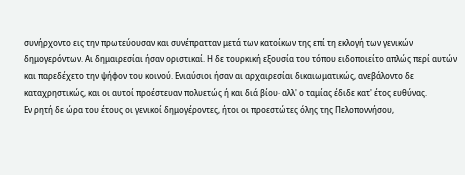συνήρχοντο εις την πρωτεύουσαν και συνέπρατταν μετά των κατοίκων της επί τη εκλογή των γενικών δημογερόντων. Αι δημαιρεσίαι ήσαν οριστικαί. Η δε τουρκική εξουσία του τόπου ειδοποιείτο απλώς περί αυτών και παρεδέχετο την ψήφον του κοινού. Ενιαύσιοι ήσαν αι αρχαιρεσίαι δικαιωματικώς, ανεβάλοντο δε καταχρηστικώς, και οι αυτοί προέστευαν πολυετώς ή και διά βίου· αλλ' ο ταμίας έδιδε κατ' έτος ευθύνας.
Εν ρητή δε ώρα του έτους οι γενικοί δημογέροντες, ήτοι οι προεστώτες όλης της Πελοποννήσου,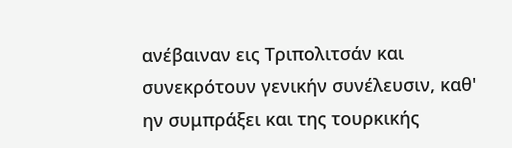ανέβαιναν εις Τριπολιτσάν και συνεκρότουν γενικήν συνέλευσιν, καθ' ην συμπράξει και της τουρκικής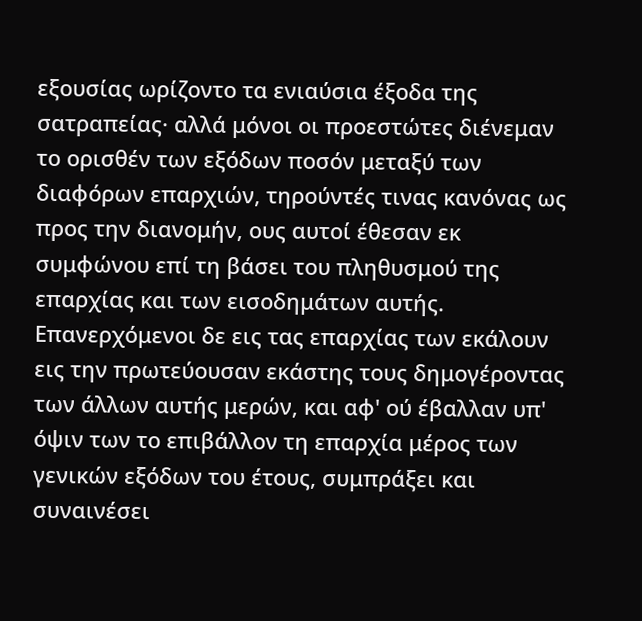εξουσίας ωρίζοντο τα ενιαύσια έξοδα της σατραπείας· αλλά μόνοι οι προεστώτες διένεμαν το ορισθέν των εξόδων ποσόν μεταξύ των διαφόρων επαρχιών, τηρούντές τινας κανόνας ως προς την διανομήν, ους αυτοί έθεσαν εκ συμφώνου επί τη βάσει του πληθυσμού της επαρχίας και των εισοδημάτων αυτής. Επανερχόμενοι δε εις τας επαρχίας των εκάλουν εις την πρωτεύουσαν εκάστης τους δημογέροντας των άλλων αυτής μερών, και αφ' ού έβαλλαν υπ' όψιν των το επιβάλλον τη επαρχία μέρος των γενικών εξόδων του έτους, συμπράξει και συναινέσει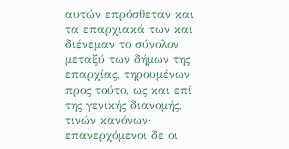αυτών επρόσθεταν και τα επαρχιακά των και διένεμαν το σύνολον μεταξύ των δήμων της επαρχίας, τηρουμένων προς τούτο, ως και επί της γενικής διανομής, τινών κανόνων· επανερχόμενοι δε οι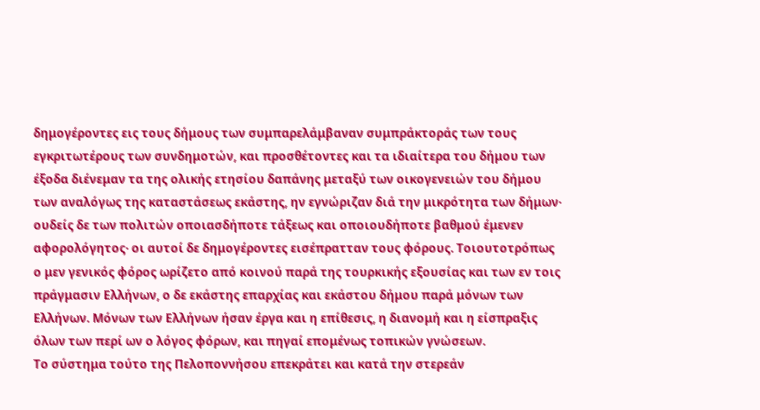δημογέροντες εις τους δήμους των συμπαρελάμβαναν συμπράκτοράς των τους εγκριτωτέρους των συνδημοτών, και προσθέτοντες και τα ιδιαίτερα του δήμου των έξοδα διένεμαν τα της ολικής ετησίου δαπάνης μεταξύ των οικογενειών του δήμου των αναλόγως της καταστάσεως εκάστης, ην εγνώριζαν διά την μικρότητα των δήμων· ουδείς δε των πολιτών οποιασδήποτε τάξεως και οποιουδήποτε βαθμού έμενεν αφορολόγητος· οι αυτοί δε δημογέροντες εισέπρατταν τους φόρους. Τοιουτοτρόπως ο μεν γενικός φόρος ωρίζετο από κοινού παρά της τουρκικής εξουσίας και των εν τοις πράγμασιν Ελλήνων, ο δε εκάστης επαρχίας και εκάστου δήμου παρά μόνων των Ελλήνων. Μόνων των Ελλήνων ήσαν έργα και η επίθεσις, η διανομή και η είσπραξις όλων των περί ων ο λόγος φόρων, και πηγαί επομένως τοπικών γνώσεων.
Το σύστημα τούτο της Πελοποννήσου επεκράτει και κατά την στερεάν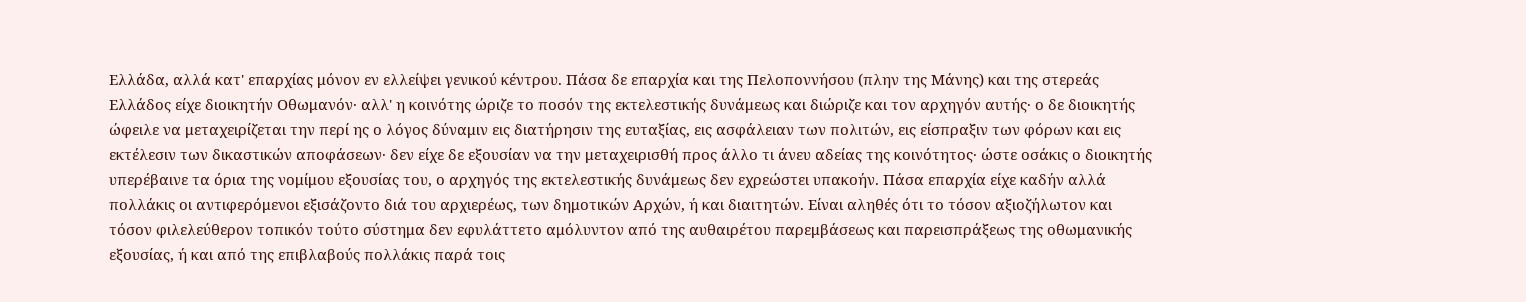Ελλάδα, αλλά κατ' επαρχίας μόνον εν ελλείψει γενικού κέντρου. Πάσα δε επαρχία και της Πελοποννήσου (πλην της Μάνης) και της στερεάς Ελλάδος είχε διοικητήν Οθωμανόν· αλλ' η κοινότης ώριζε το ποσόν της εκτελεστικής δυνάμεως και διώριζε και τον αρχηγόν αυτής· ο δε διοικητής ώφειλε να μεταχειρίζεται την περί ης ο λόγος δύναμιν εις διατήρησιν της ευταξίας, εις ασφάλειαν των πολιτών, εις είσπραξιν των φόρων και εις εκτέλεσιν των δικαστικών αποφάσεων· δεν είχε δε εξουσίαν να την μεταχειρισθή προς άλλο τι άνευ αδείας της κοινότητος· ώστε οσάκις ο διοικητής υπερέβαινε τα όρια της νομίμου εξουσίας του, ο αρχηγός της εκτελεστικής δυνάμεως δεν εχρεώστει υπακοήν. Πάσα επαρχία είχε καδήν αλλά πολλάκις οι αντιφερόμενοι εξισάζοντο διά του αρχιερέως, των δημοτικών Αρχών, ή και διαιτητών. Είναι αληθές ότι το τόσον αξιοζήλωτον και τόσον φιλελεύθερον τοπικόν τούτο σύστημα δεν εφυλάττετο αμόλυντον από της αυθαιρέτου παρεμβάσεως και παρεισπράξεως της οθωμανικής εξουσίας, ή και από της επιβλαβούς πολλάκις παρά τοις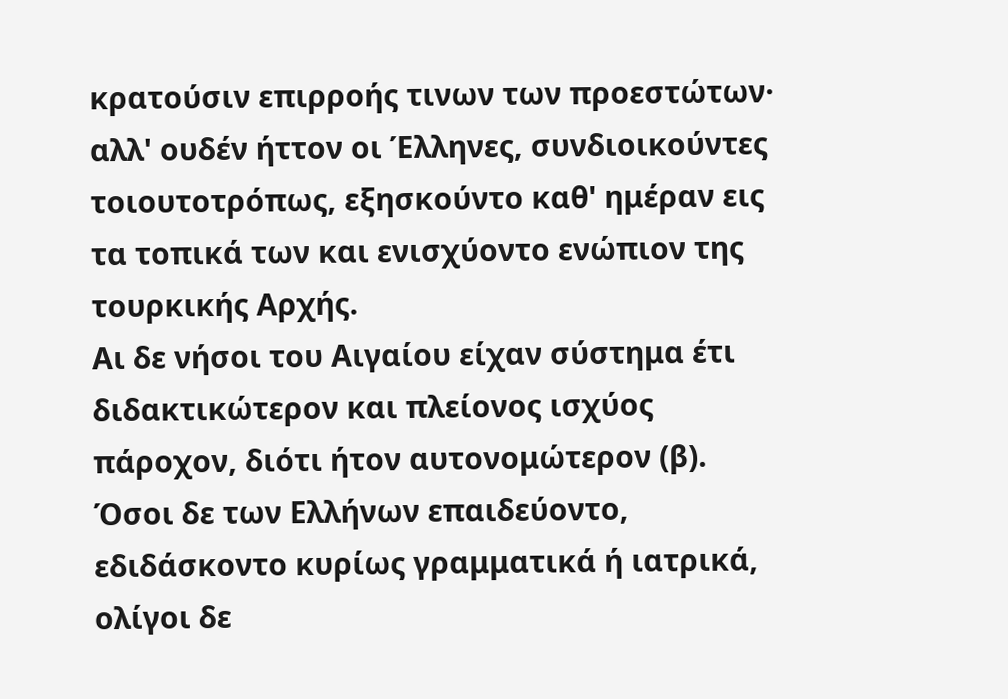κρατούσιν επιρροής τινων των προεστώτων· αλλ' ουδέν ήττον οι Έλληνες, συνδιοικούντες τοιουτοτρόπως, εξησκούντο καθ' ημέραν εις τα τοπικά των και ενισχύοντο ενώπιον της τουρκικής Αρχής.
Αι δε νήσοι του Αιγαίου είχαν σύστημα έτι διδακτικώτερον και πλείονος ισχύος πάροχον, διότι ήτον αυτονομώτερον (β).
Όσοι δε των Ελλήνων επαιδεύοντο, εδιδάσκοντο κυρίως γραμματικά ή ιατρικά, ολίγοι δε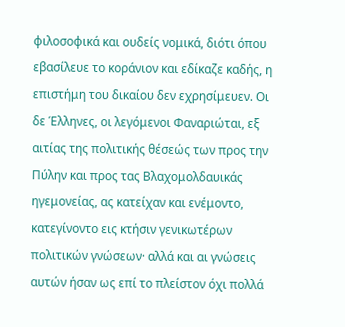φιλοσοφικά και ουδείς νομικά, διότι όπου εβασίλευε το κοράνιον και εδίκαζε καδής, η επιστήμη του δικαίου δεν εχρησίμευεν. Οι δε Έλληνες, οι λεγόμενοι Φαναριώται, εξ αιτίας της πολιτικής θέσεώς των προς την Πύλην και προς τας Βλαχομολδαυικάς ηγεμονείας, ας κατείχαν και ενέμοντο, κατεγίνοντο εις κτήσιν γενικωτέρων πολιτικών γνώσεων· αλλά και αι γνώσεις αυτών ήσαν ως επί το πλείστον όχι πολλά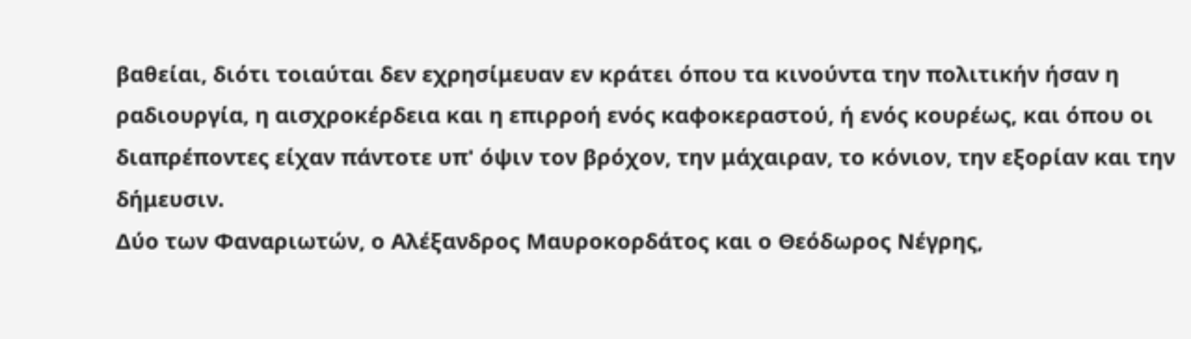βαθείαι, διότι τοιαύται δεν εχρησίμευαν εν κράτει όπου τα κινούντα την πολιτικήν ήσαν η ραδιουργία, η αισχροκέρδεια και η επιρροή ενός καφοκεραστού, ή ενός κουρέως, και όπου οι διαπρέποντες είχαν πάντοτε υπ' όψιν τον βρόχον, την μάχαιραν, το κόνιον, την εξορίαν και την δήμευσιν.
Δύο των Φαναριωτών, ο Αλέξανδρος Μαυροκορδάτος και ο Θεόδωρος Νέγρης,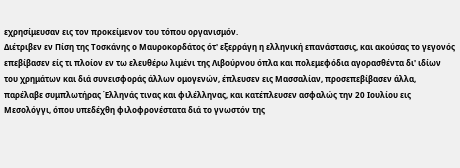εχρησίμευσαν εις τον προκείμενον του τόπου οργανισμόν.
Διέτριβεν εν Πίση της Τοσκάνης ο Μαυροκορδάτος ότ' εξερράγη η ελληνική επανάστασις, και ακούσας το γεγονός επεβίβασεν είς τι πλοίον εν τω ελευθέρω λιμένι της Λιβούρνου όπλα και πολεμεφόδια αγορασθέντα δι' ιδίων του χρημάτων και διά συνεισφοράς άλλων ομογενών, έπλευσεν εις Μασσαλίαν, προσεπεβίβασεν άλλα, παρέλαβε συμπλωτήρας Έλληνάς τινας και φιλέλληνας, και κατέπλευσεν ασφαλώς την 20 Ιουλίου εις Μεσολόγγι, όπου υπεδέχθη φιλοφρονέστατα διά το γνωστόν της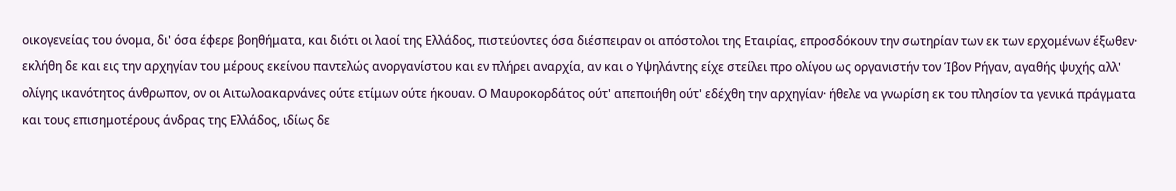οικογενείας του όνομα, δι' όσα έφερε βοηθήματα, και διότι οι λαοί της Ελλάδος, πιστεύοντες όσα διέσπειραν οι απόστολοι της Εταιρίας, επροσδόκουν την σωτηρίαν των εκ των ερχομένων έξωθεν· εκλήθη δε και εις την αρχηγίαν του μέρους εκείνου παντελώς ανοργανίστου και εν πλήρει αναρχία, αν και ο Υψηλάντης είχε στείλει προ ολίγου ως οργανιστήν τον Ίβον Ρήγαν, αγαθής ψυχής αλλ' ολίγης ικανότητος άνθρωπον, ον οι Αιτωλοακαρνάνες ούτε ετίμων ούτε ήκουαν. Ο Μαυροκορδάτος ούτ' απεποιήθη ούτ' εδέχθη την αρχηγίαν· ήθελε να γνωρίση εκ του πλησίον τα γενικά πράγματα και τους επισημοτέρους άνδρας της Ελλάδος, ιδίως δε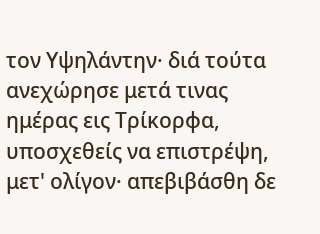τον Υψηλάντην· διά τούτα ανεχώρησε μετά τινας ημέρας εις Τρίκορφα, υποσχεθείς να επιστρέψη, μετ' ολίγον· απεβιβάσθη δε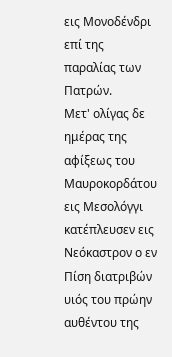εις Μονοδένδρι επί της παραλίας των Πατρών.
Μετ' ολίγας δε ημέρας της αφίξεως του Μαυροκορδάτου εις Μεσολόγγι κατέπλευσεν εις Νεόκαστρον ο εν Πίση διατριβών υιός του πρώην αυθέντου της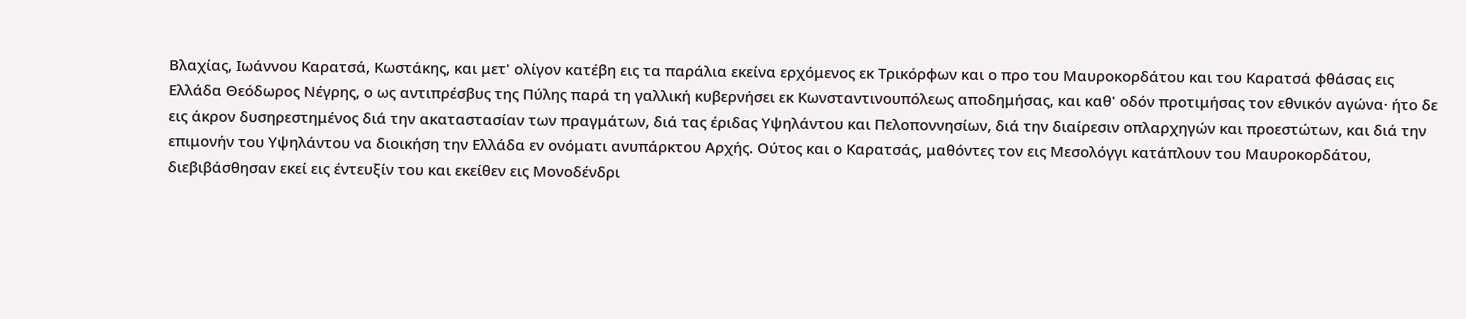Βλαχίας, Ιωάννου Καρατσά, Κωστάκης, και μετ' ολίγον κατέβη εις τα παράλια εκείνα ερχόμενος εκ Τρικόρφων και ο προ του Μαυροκορδάτου και του Καρατσά φθάσας εις Ελλάδα Θεόδωρος Νέγρης, ο ως αντιπρέσβυς της Πύλης παρά τη γαλλική κυβερνήσει εκ Κωνσταντινουπόλεως αποδημήσας, και καθ' οδόν προτιμήσας τον εθνικόν αγώνα· ήτο δε εις άκρον δυσηρεστημένος διά την ακαταστασίαν των πραγμάτων, διά τας έριδας Υψηλάντου και Πελοποννησίων, διά την διαίρεσιν οπλαρχηγών και προεστώτων, και διά την επιμονήν του Υψηλάντου να διοικήση την Ελλάδα εν ονόματι ανυπάρκτου Αρχής. Ούτος και ο Καρατσάς, μαθόντες τον εις Μεσολόγγι κατάπλουν του Μαυροκορδάτου, διεβιβάσθησαν εκεί εις έντευξίν του και εκείθεν εις Μονοδένδρι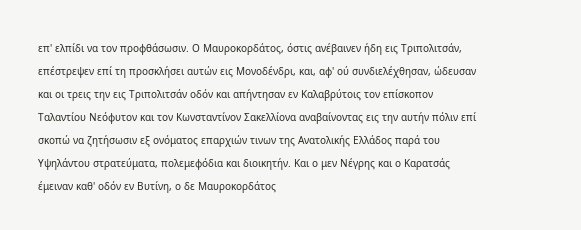επ' ελπίδι να τον προφθάσωσιν. Ο Μαυροκορδάτος, όστις ανέβαινεν ήδη εις Τριπολιτσάν, επέστρεψεν επί τη προσκλήσει αυτών εις Μονοδένδρι, και, αφ' ού συνδιελέχθησαν, ώδευσαν και οι τρεις την εις Τριπολιτσάν οδόν και απήντησαν εν Καλαβρύτοις τον επίσκοπον Ταλαντίου Νεόφυτον και τον Κωνσταντίνον Σακελλίονα αναβαίνοντας εις την αυτήν πόλιν επί σκοπώ να ζητήσωσιν εξ ονόματος επαρχιών τινων της Ανατολικής Ελλάδος παρά του Υψηλάντου στρατεύματα, πολεμεφόδια και διοικητήν. Και ο μεν Νέγρης και ο Καρατσάς έμειναν καθ' οδόν εν Βυτίνη, ο δε Μαυροκορδάτος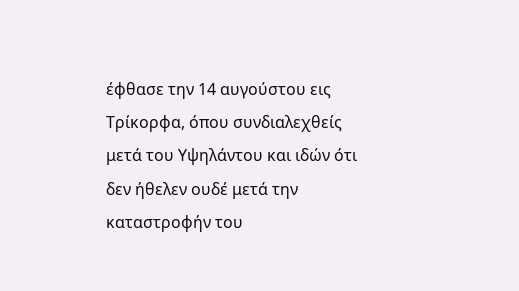έφθασε την 14 αυγούστου εις Τρίκορφα, όπου συνδιαλεχθείς μετά του Υψηλάντου και ιδών ότι δεν ήθελεν ουδέ μετά την καταστροφήν του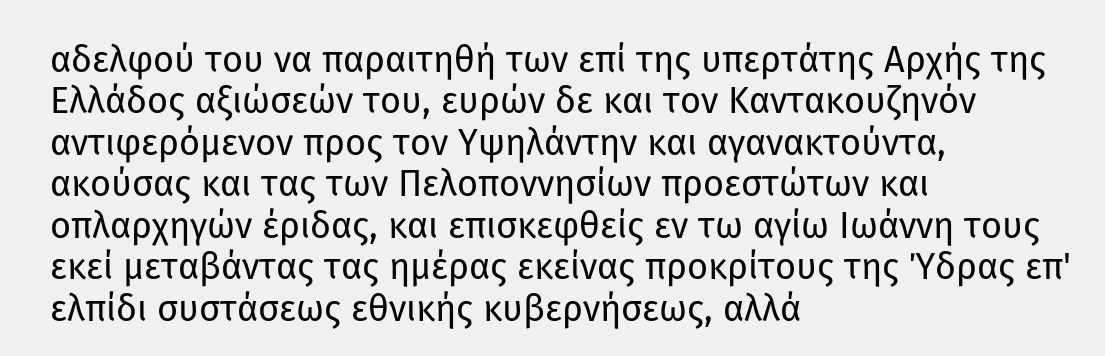αδελφού του να παραιτηθή των επί της υπερτάτης Αρχής της Ελλάδος αξιώσεών του, ευρών δε και τον Καντακουζηνόν αντιφερόμενον προς τον Υψηλάντην και αγανακτούντα, ακούσας και τας των Πελοποννησίων προεστώτων και οπλαρχηγών έριδας, και επισκεφθείς εν τω αγίω Ιωάννη τους εκεί μεταβάντας τας ημέρας εκείνας προκρίτους της Ύδρας επ' ελπίδι συστάσεως εθνικής κυβερνήσεως, αλλά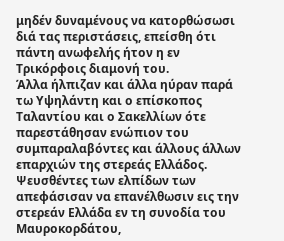μηδέν δυναμένους να κατορθώσωσι διά τας περιστάσεις, επείσθη ότι πάντη ανωφελής ήτον η εν Τρικόρφοις διαμονή του.
Άλλα ήλπιζαν και άλλα ηύραν παρά τω Υψηλάντη και ο επίσκοπος Ταλαντίου και ο Σακελλίων ότε παρεστάθησαν ενώπιον του συμπαραλαβόντες και άλλους άλλων επαρχιών της στερεάς Ελλάδος. Ψευσθέντες των ελπίδων των απεφάσισαν να επανέλθωσιν εις την στερεάν Ελλάδα εν τη συνοδία του Μαυροκορδάτου,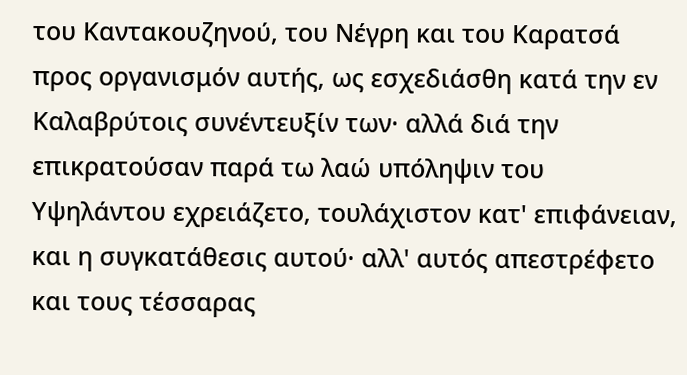του Καντακουζηνού, του Νέγρη και του Καρατσά προς οργανισμόν αυτής, ως εσχεδιάσθη κατά την εν Καλαβρύτοις συνέντευξίν των· αλλά διά την επικρατούσαν παρά τω λαώ υπόληψιν του Υψηλάντου εχρειάζετο, τουλάχιστον κατ' επιφάνειαν, και η συγκατάθεσις αυτού· αλλ' αυτός απεστρέφετο και τους τέσσαρας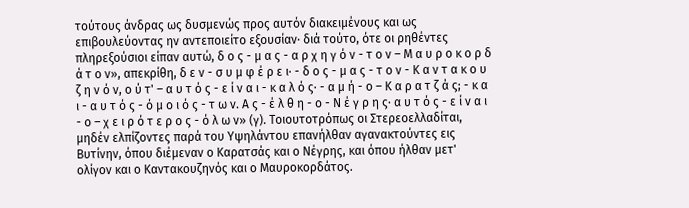τούτους άνδρας ως δυσμενώς προς αυτόν διακειμένους και ως επιβουλεύοντας ην αντεποιείτο εξουσίαν· διά τούτο, ότε οι ρηθέντες πληρεξούσιοι είπαν αυτώ, δ ο ς - μ α ς - α ρ χ η γ ό ν - τ ο ν – Μ α υ ρ ο κ ο ρ δ ά τ ο ν», απεκρίθη, δ ε ν - σ υ μ φ έ ρ ε ι· - δ ο ς - μ α ς - τ ο ν - Κ α ν τ α κ ο υ ζ η ν ό ν, ο ύ τ' – α υ τ ό ς - ε ί ν α ι - κ α λ ό ς· - α μ ή - ο – Κ α ρ α τ ζ ά ς; - κ α ι - α υ τ ό ς - ό μ ο ι ό ς - τ ω ν. Α ς - έ λ θ η - ο - Ν έ γ ρ η ς· α υ τ ό ς - ε ί ν α ι - ο – χ ε ι ρ ό τ ε ρ ο ς - ό λ ω ν» (γ). Τοιουτοτρόπως οι Στερεοελλαδίται, μηδέν ελπίζοντες παρά του Υψηλάντου επανήλθαν αγανακτούντες εις Βυτίνην, όπου διέμεναν ο Καρατσάς και ο Νέγρης, και όπου ήλθαν μετ' ολίγον και ο Καντακουζηνός και ο Μαυροκορδάτος.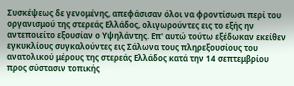Συσκέψεως δε γενομένης, απεφάσισαν όλοι να φροντίσωσι περί του οργανισμού της στερεάς Ελλάδος, ολιγωρούντες εις το εξής ην αντεποιείτο εξουσίαν ο Υψηλάντης. Επ' αυτώ τούτω εξέδωκαν εκείθεν εγκυκλίους συγκαλούντες εις Σάλωνα τους πληρεξουσίους του ανατολικού μέρους της στερεάς Ελλάδος κατά την 14 σεπτεμβρίου προς σύστασιν τοπικής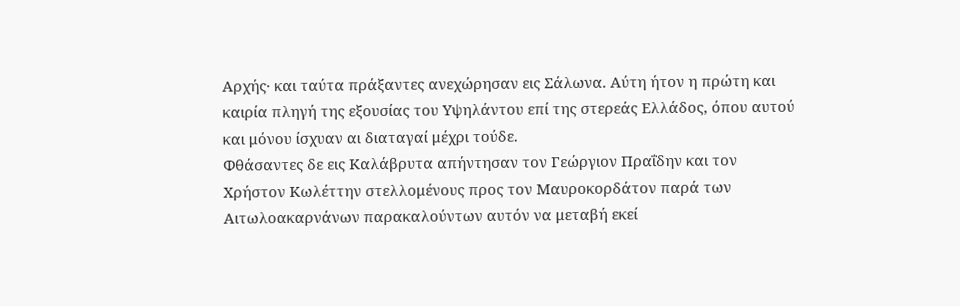Αρχής· και ταύτα πράξαντες ανεχώρησαν εις Σάλωνα. Αύτη ήτον η πρώτη και καιρία πληγή της εξουσίας του Υψηλάντου επί της στερεάς Ελλάδος, όπου αυτού και μόνου ίσχυαν αι διαταγαί μέχρι τούδε.
Φθάσαντες δε εις Καλάβρυτα απήντησαν τον Γεώργιον Πραΐδην και τον Χρήστον Κωλέττην στελλομένους προς τον Μαυροκορδάτον παρά των Αιτωλοακαρνάνων παρακαλούντων αυτόν να μεταβή εκεί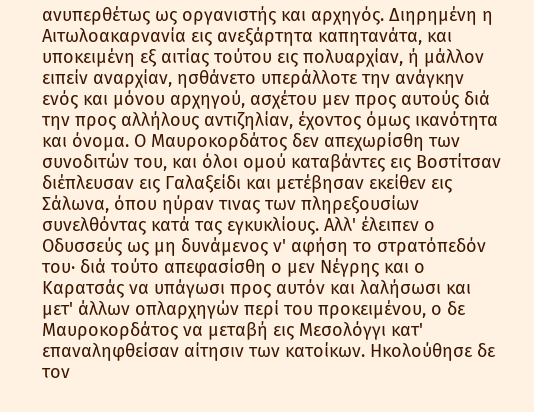ανυπερθέτως ως οργανιστής και αρχηγός. Διηρημένη η Αιτωλοακαρνανία εις ανεξάρτητα καπητανάτα, και υποκειμένη εξ αιτίας τούτου εις πολυαρχίαν, ή μάλλον ειπείν αναρχίαν, ησθάνετο υπεράλλοτε την ανάγκην ενός και μόνου αρχηγού, ασχέτου μεν προς αυτούς διά την προς αλλήλους αντιζηλίαν, έχοντος όμως ικανότητα και όνομα. Ο Μαυροκορδάτος δεν απεχωρίσθη των συνοδιτών του, και όλοι ομού καταβάντες εις Βοστίτσαν διέπλευσαν εις Γαλαξείδι και μετέβησαν εκείθεν εις Σάλωνα, όπου ηύραν τινας των πληρεξουσίων συνελθόντας κατά τας εγκυκλίους. Αλλ' έλειπεν ο Οδυσσεύς ως μη δυνάμενος ν' αφήση το στρατόπεδόν του· διά τούτο απεφασίσθη ο μεν Νέγρης και ο Καρατσάς να υπάγωσι προς αυτόν και λαλήσωσι και μετ' άλλων οπλαρχηγών περί του προκειμένου, ο δε Μαυροκορδάτος να μεταβή εις Μεσολόγγι κατ' επαναληφθείσαν αίτησιν των κατοίκων. Ηκολούθησε δε τον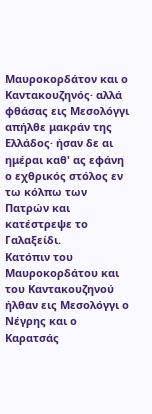Μαυροκορδάτον και ο Καντακουζηνός· αλλά φθάσας εις Μεσολόγγι απήλθε μακράν της Ελλάδος· ήσαν δε αι ημέραι καθ' ας εφάνη ο εχθρικός στόλος εν τω κόλπω των Πατρών και κατέστρεψε το Γαλαξείδι.
Κατόπιν του Μαυροκορδάτου και του Καντακουζηνού ήλθαν εις Μεσολόγγι ο Νέγρης και ο Καρατσάς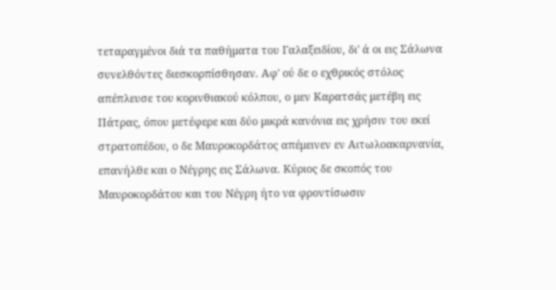τεταραγμένοι διά τα παθήματα του Γαλαξειδίου, δι' ά οι εις Σάλωνα συνελθόντες διεσκορπίσθησαν. Αφ' ού δε ο εχθρικός στόλος απέπλευσε του κορινθιακού κόλπου, ο μεν Καρατσάς μετέβη εις Πάτρας, όπου μετέφερε και δύο μικρά κανόνια εις χρήσιν του εκεί στρατοπέδου, ο δε Μαυροκορδάτος απέμεινεν εν Αιτωλοακαρνανία, επανήλθε και ο Νέγρης εις Σάλωνα. Κύριος δε σκοπός του Μαυροκορδάτου και του Νέγρη ήτο να φροντίσωσιν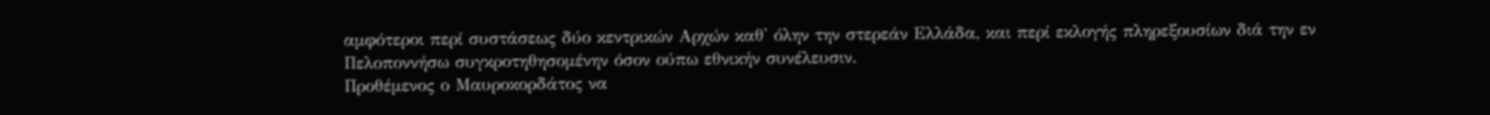αμφότεροι περί συστάσεως δύο κεντρικών Αρχών καθ' όλην την στερεάν Ελλάδα, και περί εκλογής πληρεξουσίων διά την εν Πελοποννήσω συγκροτηθησομένην όσον ούπω εθνικήν συνέλευσιν.
Προθέμενος ο Μαυροκορδάτος να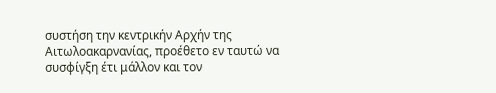συστήση την κεντρικήν Αρχήν της Αιτωλοακαρνανίας, προέθετο εν ταυτώ να συσφίγξη έτι μάλλον και τον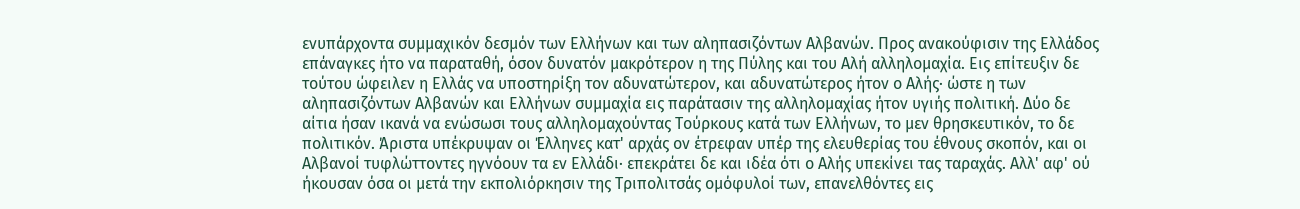ενυπάρχοντα συμμαχικόν δεσμόν των Ελλήνων και των αληπασιζόντων Αλβανών. Προς ανακούφισιν της Ελλάδος επάναγκες ήτο να παραταθή, όσον δυνατόν μακρότερον η της Πύλης και του Αλή αλληλομαχία. Εις επίτευξιν δε τούτου ώφειλεν η Ελλάς να υποστηρίξη τον αδυνατώτερον, και αδυνατώτερος ήτον ο Αλής· ώστε η των αληπασιζόντων Αλβανών και Ελλήνων συμμαχία εις παράτασιν της αλληλομαχίας ήτον υγιής πολιτική. Δύο δε αίτια ήσαν ικανά να ενώσωσι τους αλληλομαχούντας Τούρκους κατά των Ελλήνων, το μεν θρησκευτικόν, το δε πολιτικόν. Άριστα υπέκρυψαν οι Έλληνες κατ' αρχάς ον έτρεφαν υπέρ της ελευθερίας του έθνους σκοπόν, και οι Αλβανοί τυφλώττοντες ηγνόουν τα εν Ελλάδι· επεκράτει δε και ιδέα ότι ο Αλής υπεκίνει τας ταραχάς. Αλλ' αφ' ού ήκουσαν όσα οι μετά την εκπολιόρκησιν της Τριπολιτσάς ομόφυλοί των, επανελθόντες εις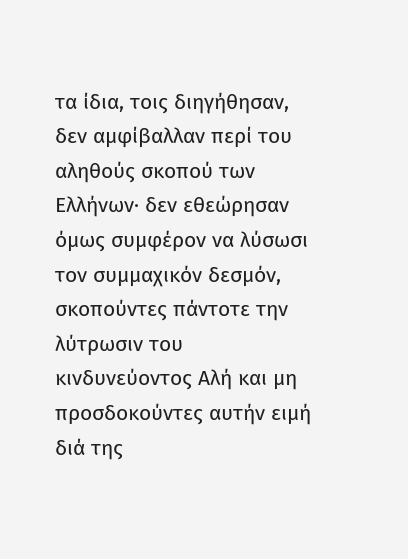τα ίδια, τοις διηγήθησαν, δεν αμφίβαλλαν περί του αληθούς σκοπού των Ελλήνων· δεν εθεώρησαν όμως συμφέρον να λύσωσι τον συμμαχικόν δεσμόν, σκοπούντες πάντοτε την λύτρωσιν του κινδυνεύοντος Αλή και μη προσδοκούντες αυτήν ειμή διά της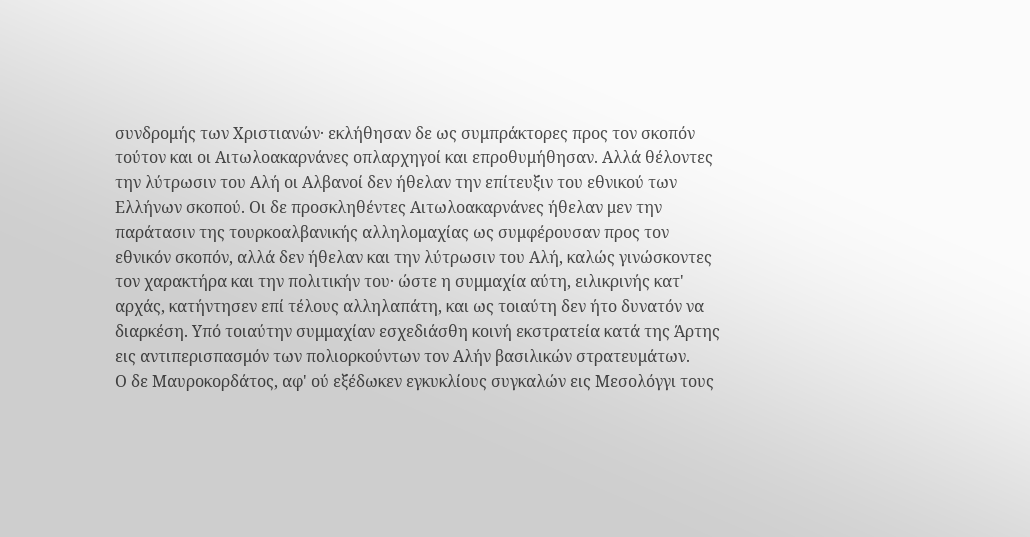συνδρομής των Χριστιανών· εκλήθησαν δε ως συμπράκτορες προς τον σκοπόν τούτον και οι Αιτωλοακαρνάνες οπλαρχηγοί και επροθυμήθησαν. Αλλά θέλοντες την λύτρωσιν του Αλή οι Αλβανοί δεν ήθελαν την επίτευξιν του εθνικού των Ελλήνων σκοπού. Οι δε προσκληθέντες Αιτωλοακαρνάνες ήθελαν μεν την παράτασιν της τουρκοαλβανικής αλληλομαχίας ως συμφέρουσαν προς τον εθνικόν σκοπόν, αλλά δεν ήθελαν και την λύτρωσιν του Αλή, καλώς γινώσκοντες τον χαρακτήρα και την πολιτικήν του· ώστε η συμμαχία αύτη, ειλικρινής κατ' αρχάς, κατήντησεν επί τέλους αλληλαπάτη, και ως τοιαύτη δεν ήτο δυνατόν να διαρκέση. Υπό τοιαύτην συμμαχίαν εσχεδιάσθη κοινή εκστρατεία κατά της Άρτης εις αντιπερισπασμόν των πολιορκούντων τον Αλήν βασιλικών στρατευμάτων.
Ο δε Μαυροκορδάτος, αφ' ού εξέδωκεν εγκυκλίους συγκαλών εις Μεσολόγγι τους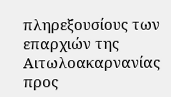πληρεξουσίους των επαρχιών της Αιτωλοακαρνανίας προς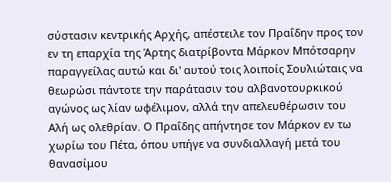σύστασιν κεντρικής Αρχής, απέστειλε τον Πραΐδην προς τον εν τη επαρχία της Άρτης διατρίβοντα Μάρκον Μπότσαρην παραγγείλας αυτώ και δι' αυτού τοις λοιποίς Σουλιώταις να θεωρώσι πάντοτε την παράτασιν του αλβανοτουρκικού αγώνος ως λίαν ωφέλιμον, αλλά την απελευθέρωσιν του Αλή ως ολεθρίαν. Ο Πραΐδης απήντησε τον Μάρκον εν τω χωρίω του Πέτα, όπου υπήγε να συνδιαλλαγή μετά του θανασίμου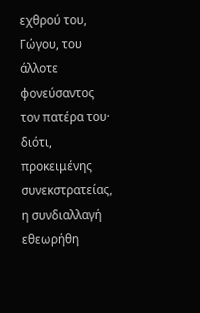εχθρού του, Γώγου, του άλλοτε φονεύσαντος τον πατέρα του· διότι, προκειμένης συνεκστρατείας, η συνδιαλλαγή εθεωρήθη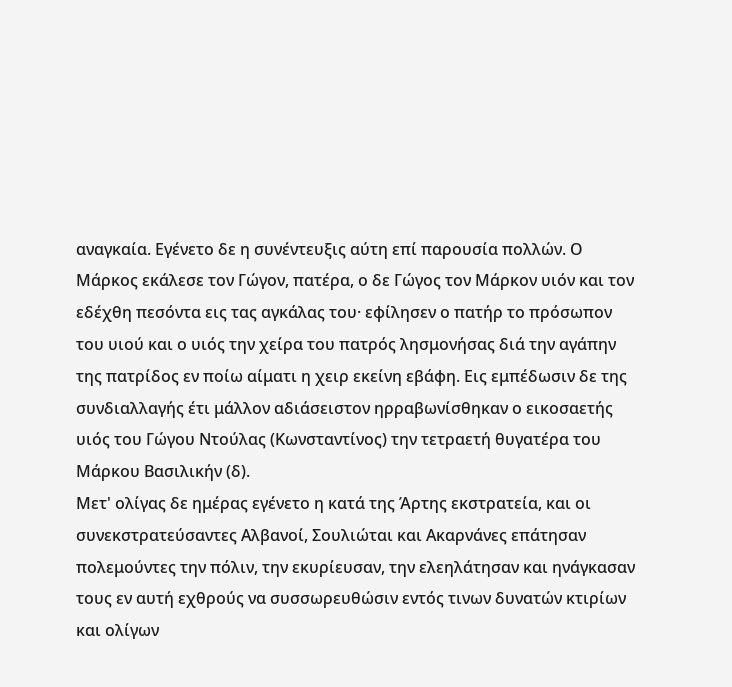αναγκαία. Εγένετο δε η συνέντευξις αύτη επί παρουσία πολλών. Ο Μάρκος εκάλεσε τον Γώγον, πατέρα, ο δε Γώγος τον Μάρκον υιόν και τον εδέχθη πεσόντα εις τας αγκάλας του· εφίλησεν ο πατήρ το πρόσωπον του υιού και ο υιός την χείρα του πατρός λησμονήσας διά την αγάπην της πατρίδος εν ποίω αίματι η χειρ εκείνη εβάφη. Εις εμπέδωσιν δε της συνδιαλλαγής έτι μάλλον αδιάσειστον ηρραβωνίσθηκαν ο εικοσαετής υιός του Γώγου Ντούλας (Κωνσταντίνος) την τετραετή θυγατέρα του Μάρκου Βασιλικήν (δ).
Μετ' ολίγας δε ημέρας εγένετο η κατά της Άρτης εκστρατεία, και οι συνεκστρατεύσαντες Αλβανοί, Σουλιώται και Ακαρνάνες επάτησαν πολεμούντες την πόλιν, την εκυρίευσαν, την ελεηλάτησαν και ηνάγκασαν τους εν αυτή εχθρούς να συσσωρευθώσιν εντός τινων δυνατών κτιρίων και ολίγων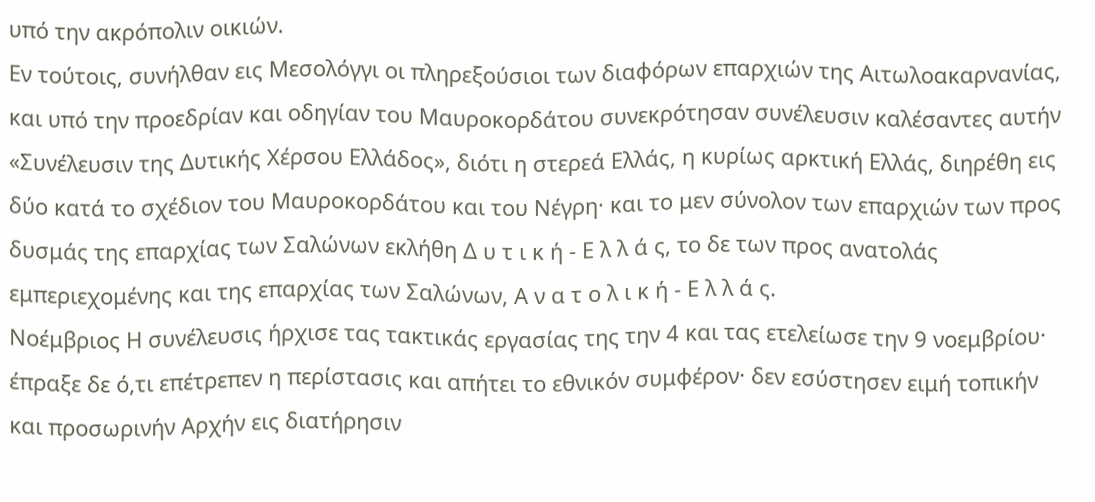υπό την ακρόπολιν οικιών.
Εν τούτοις, συνήλθαν εις Μεσολόγγι οι πληρεξούσιοι των διαφόρων επαρχιών της Αιτωλοακαρνανίας, και υπό την προεδρίαν και οδηγίαν του Μαυροκορδάτου συνεκρότησαν συνέλευσιν καλέσαντες αυτήν «Συνέλευσιν της Δυτικής Χέρσου Ελλάδος», διότι η στερεά Ελλάς, η κυρίως αρκτική Ελλάς, διηρέθη εις δύο κατά το σχέδιον του Μαυροκορδάτου και του Νέγρη· και το μεν σύνολον των επαρχιών των προς δυσμάς της επαρχίας των Σαλώνων εκλήθη Δ υ τ ι κ ή - Ε λ λ ά ς, το δε των προς ανατολάς εμπεριεχομένης και της επαρχίας των Σαλώνων, Α ν α τ ο λ ι κ ή - Ε λ λ ά ς.
Νοέμβριος Η συνέλευσις ήρχισε τας τακτικάς εργασίας της την 4 και τας ετελείωσε την 9 νοεμβρίου· έπραξε δε ό,τι επέτρεπεν η περίστασις και απήτει το εθνικόν συμφέρον· δεν εσύστησεν ειμή τοπικήν και προσωρινήν Αρχήν εις διατήρησιν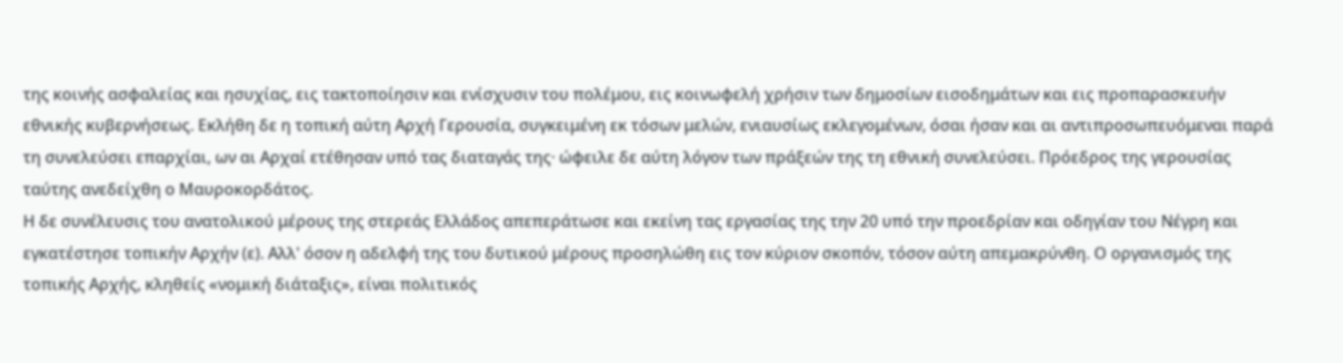της κοινής ασφαλείας και ησυχίας, εις τακτοποίησιν και ενίσχυσιν του πολέμου, εις κοινωφελή χρήσιν των δημοσίων εισοδημάτων και εις προπαρασκευήν εθνικής κυβερνήσεως. Εκλήθη δε η τοπική αύτη Αρχή Γερουσία, συγκειμένη εκ τόσων μελών, ενιαυσίως εκλεγομένων, όσαι ήσαν και αι αντιπροσωπευόμεναι παρά τη συνελεύσει επαρχίαι, ων αι Αρχαί ετέθησαν υπό τας διαταγάς της· ώφειλε δε αύτη λόγον των πράξεών της τη εθνική συνελεύσει. Πρόεδρος της γερουσίας ταύτης ανεδείχθη ο Μαυροκορδάτος.
Η δε συνέλευσις του ανατολικού μέρους της στερεάς Ελλάδος απεπεράτωσε και εκείνη τας εργασίας της την 20 υπό την προεδρίαν και οδηγίαν του Νέγρη και εγκατέστησε τοπικήν Αρχήν (ε). Αλλ' όσον η αδελφή της του δυτικού μέρους προσηλώθη εις τον κύριον σκοπόν, τόσον αύτη απεμακρύνθη. Ο οργανισμός της τοπικής Αρχής, κληθείς «νομική διάταξις», είναι πολιτικός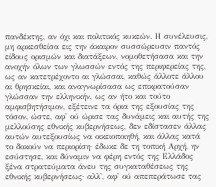πανδέκτης, αν όχι και πολιτικός κυκεών. Η συνέλευσις, μη αρκεσθείσα εις την άκαιρον συσσώρευσιν παντός είδους ορισμών και διατάξεων, νομοθετήσασα και την ανοχήν όλων των γλωσσών εντός της περιφερείας της, ως αν κατετρέχοντο αι γλώσσαι, καθώς άλλοτε άλλου αι θρησκείαι, και αναγνωρίσασα ως επικρατούσαν γλώσσαν την ελληνικήν, ως αν ήτο και τούτο αμφισβητήσιμον, εξέτεινε τα όρια της εξουσίας της τόσον, ώστε, αφ' ού ώρισε τας δυνάμεις και αυτής της μελλούσης εθνικής κυβερνήσεως, δεν εδίστασεν άλλας αυτών αυτεξουσίως να οικειοποιηθή, και άλλας κατά το δοκούν να περιορίση· έδωκε δε τη τοπική Αρχή, ην εσύστησε, και δύναμιν να φέρη εντός της Ελλάδος ξένα στρατεύματα άνευ της συγκαταθέσεως της εθνικής κυβερνήσεως· αλλ', αφ' ού απεπεράτωσε τας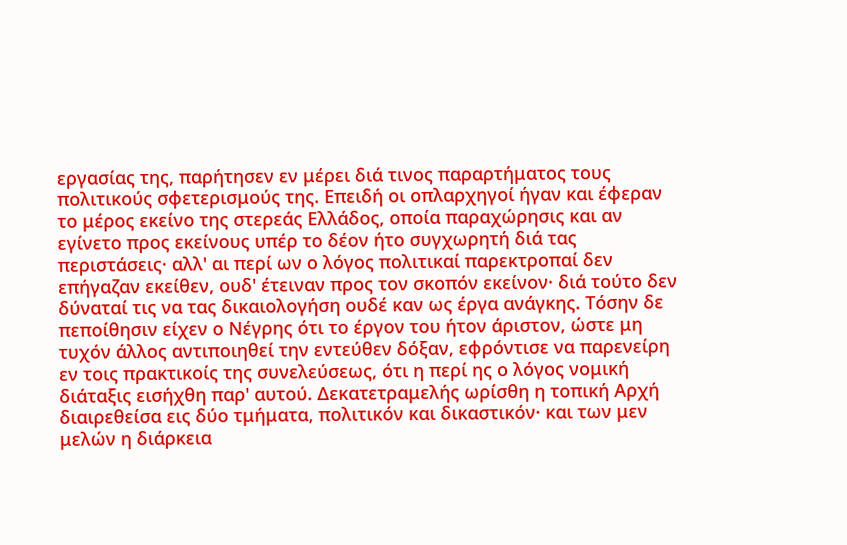εργασίας της, παρήτησεν εν μέρει διά τινος παραρτήματος τους πολιτικούς σφετερισμούς της. Επειδή οι οπλαρχηγοί ήγαν και έφεραν το μέρος εκείνο της στερεάς Ελλάδος, οποία παραχώρησις και αν εγίνετο προς εκείνους υπέρ το δέον ήτο συγχωρητή διά τας περιστάσεις· αλλ' αι περί ων ο λόγος πολιτικαί παρεκτροπαί δεν επήγαζαν εκείθεν, ουδ' έτειναν προς τον σκοπόν εκείνον· διά τούτο δεν δύναταί τις να τας δικαιολογήση ουδέ καν ως έργα ανάγκης. Τόσην δε πεποίθησιν είχεν ο Νέγρης ότι το έργον του ήτον άριστον, ώστε μη τυχόν άλλος αντιποιηθεί την εντεύθεν δόξαν, εφρόντισε να παρενείρη εν τοις πρακτικοίς της συνελεύσεως, ότι η περί ης ο λόγος νομική διάταξις εισήχθη παρ' αυτού. Δεκατετραμελής ωρίσθη η τοπική Αρχή διαιρεθείσα εις δύο τμήματα, πολιτικόν και δικαστικόν· και των μεν μελών η διάρκεια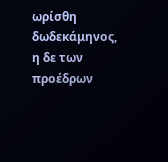ωρίσθη δωδεκάμηνος, η δε των προέδρων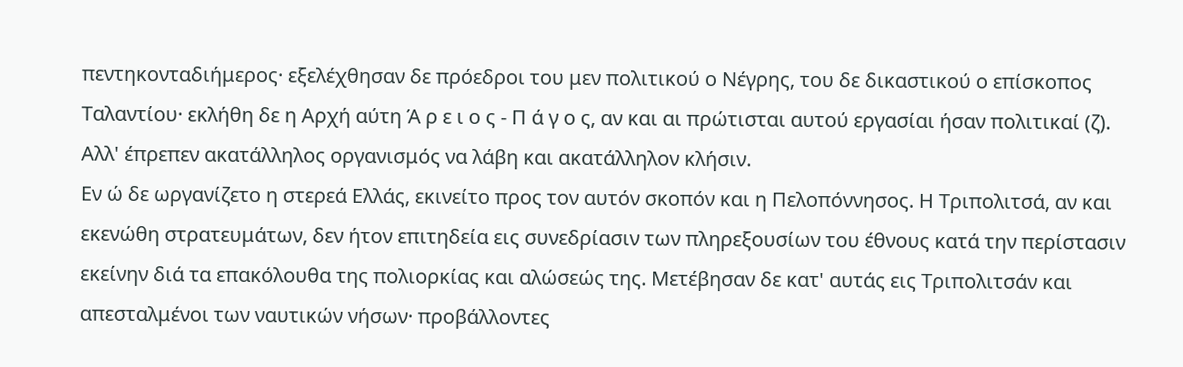πεντηκονταδιήμερος· εξελέχθησαν δε πρόεδροι του μεν πολιτικού ο Νέγρης, του δε δικαστικού ο επίσκοπος Ταλαντίου· εκλήθη δε η Αρχή αύτη Ά ρ ε ι ο ς - Π ά γ ο ς, αν και αι πρώτισται αυτού εργασίαι ήσαν πολιτικαί (ζ). Αλλ' έπρεπεν ακατάλληλος οργανισμός να λάβη και ακατάλληλον κλήσιν.
Εν ώ δε ωργανίζετο η στερεά Ελλάς, εκινείτο προς τον αυτόν σκοπόν και η Πελοπόννησος. Η Τριπολιτσά, αν και εκενώθη στρατευμάτων, δεν ήτον επιτηδεία εις συνεδρίασιν των πληρεξουσίων του έθνους κατά την περίστασιν εκείνην διά τα επακόλουθα της πολιορκίας και αλώσεώς της. Μετέβησαν δε κατ' αυτάς εις Τριπολιτσάν και απεσταλμένοι των ναυτικών νήσων· προβάλλοντες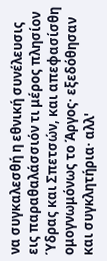να συγκαλεσθή η εθνική συνέλευσις εις παραθαλάσσιόν τι μέρος πλησίον Ύδρας και Σπετσών, και απεφασίσθη ομογνωμόνως το Άργος· εξεδόθησαν και συγκλητήρια· αλλ'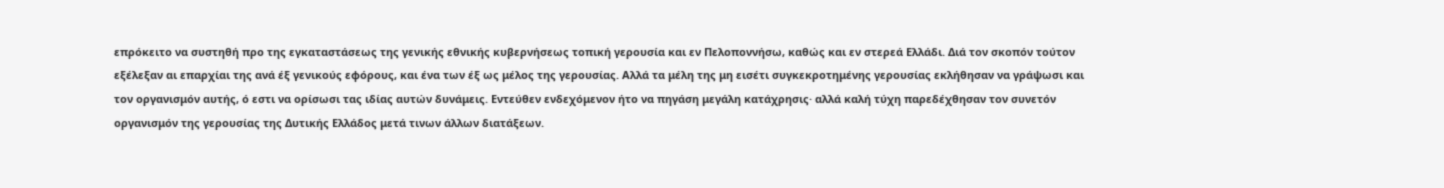επρόκειτο να συστηθή προ της εγκαταστάσεως της γενικής εθνικής κυβερνήσεως τοπική γερουσία και εν Πελοποννήσω, καθώς και εν στερεά Ελλάδι. Διά τον σκοπόν τούτον εξέλεξαν αι επαρχίαι της ανά έξ γενικούς εφόρους, και ένα των έξ ως μέλος της γερουσίας. Αλλά τα μέλη της μη εισέτι συγκεκροτημένης γερουσίας εκλήθησαν να γράψωσι και τον οργανισμόν αυτής, ό εστι να ορίσωσι τας ιδίας αυτών δυνάμεις. Εντεύθεν ενδεχόμενον ήτο να πηγάση μεγάλη κατάχρησις· αλλά καλή τύχη παρεδέχθησαν τον συνετόν οργανισμόν της γερουσίας της Δυτικής Ελλάδος μετά τινων άλλων διατάξεων.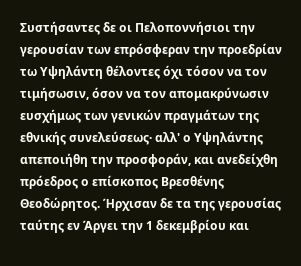Συστήσαντες δε οι Πελοποννήσιοι την γερουσίαν των επρόσφεραν την προεδρίαν τω Υψηλάντη θέλοντες όχι τόσον να τον τιμήσωσιν, όσον να τον απομακρύνωσιν ευσχήμως των γενικών πραγμάτων της εθνικής συνελεύσεως· αλλ' ο Υψηλάντης απεποιήθη την προσφοράν, και ανεδείχθη πρόεδρος ο επίσκοπος Βρεσθένης Θεοδώρητος. Ήρχισαν δε τα της γερουσίας ταύτης εν Άργει την 1 δεκεμβρίου και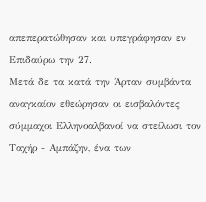απεπερατώθησαν και υπεγράφησαν εν Επιδαύρω την 27.
Μετά δε τα κατά την Άρταν συμβάντα αναγκαίον εθεώρησαν οι εισβαλόντες σύμμαχοι Ελληνοαλβανοί να στείλωσι τον Ταχήρ - Αμπάζην, ένα των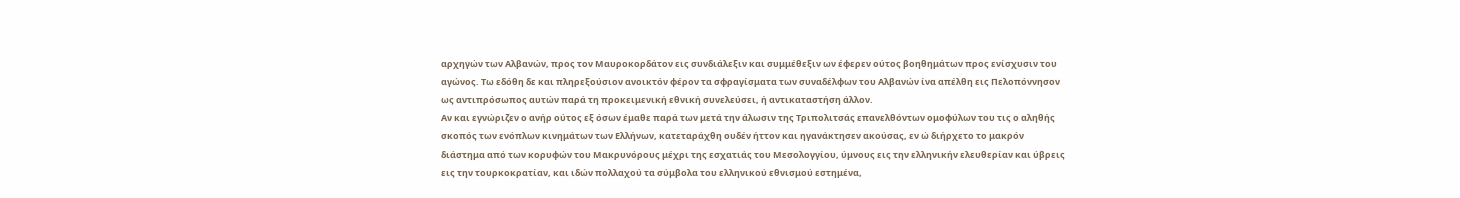αρχηγών των Αλβανών, προς τον Μαυροκορδάτον εις συνδιάλεξιν και συμμέθεξιν ων έφερεν ούτος βοηθημάτων προς ενίσχυσιν του αγώνος. Τω εδόθη δε και πληρεξούσιον ανοικτόν φέρον τα σφραγίσματα των συναδέλφων του Αλβανών ίνα απέλθη εις Πελοπόννησον ως αντιπρόσωπος αυτών παρά τη προκειμενική εθνική συνελεύσει, ή αντικαταστήση άλλον.
Αν και εγνώριζεν ο ανήρ ούτος εξ όσων έμαθε παρά των μετά την άλωσιν της Τριπολιτσάς επανελθόντων ομοφύλων του τις ο αληθής σκοπός των ενόπλων κινημάτων των Ελλήνων, κατεταράχθη ουδέν ήττον και ηγανάκτησεν ακούσας, εν ώ διήρχετο το μακρόν διάστημα από των κορυφών του Μακρυνόρους μέχρι της εσχατιάς του Μεσολογγίου, ύμνους εις την ελληνικήν ελευθερίαν και ύβρεις εις την τουρκοκρατίαν, και ιδών πολλαχού τα σύμβολα του ελληνικού εθνισμού εστημένα,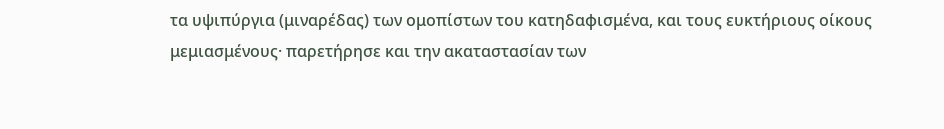τα υψιπύργια (μιναρέδας) των ομοπίστων του κατηδαφισμένα, και τους ευκτήριους οίκους μεμιασμένους· παρετήρησε και την ακαταστασίαν των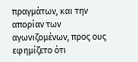πραγμάτων, και την απορίαν των αγωνιζομένων, προς ους εφημίζετο ότι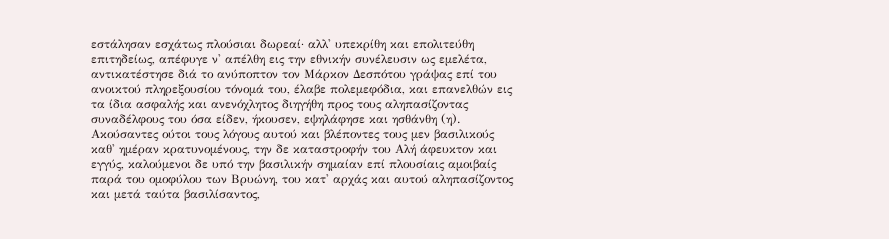εστάλησαν εσχάτως πλούσιαι δωρεαί· αλλ' υπεκρίθη και επολιτεύθη επιτηδείως, απέφυγε ν' απέλθη εις την εθνικήν συνέλευσιν ως εμελέτα, αντικατέστησε διά το ανύποπτον τον Μάρκον Δεσπότου γράψας επί του ανοικτού πληρεξουσίου τόνομά του, έλαβε πολεμεφόδια, και επανελθών εις τα ίδια ασφαλής και ανενόχλητος διηγήθη προς τους αληπασίζοντας συναδέλφους του όσα είδεν, ήκουσεν, εψηλάφησε και ησθάνθη (η). Ακούσαντες ούτοι τους λόγους αυτού και βλέποντες τους μεν βασιλικούς καθ' ημέραν κρατυνομένους, την δε καταστροφήν του Αλή άφευκτον και εγγύς, καλούμενοι δε υπό την βασιλικήν σημαίαν επί πλουσίαις αμοιβαίς παρά του ομοφύλου των Βρυώνη, του κατ' αρχάς και αυτού αληπασίζοντος και μετά ταύτα βασιλίσαντος,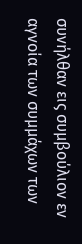συνήλθαν εις συμβούλιον εν αγνοία των συμμάχων των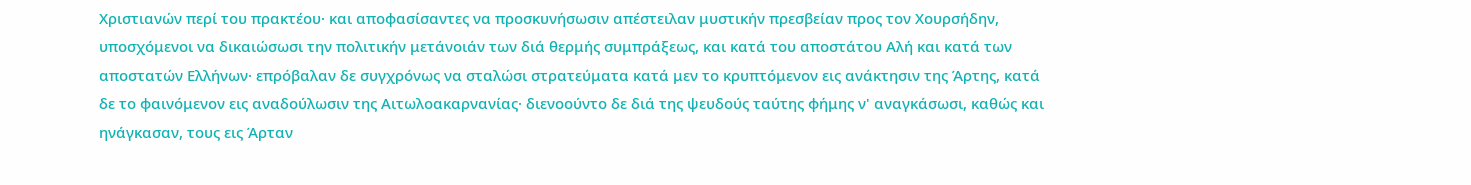Χριστιανών περί του πρακτέου· και αποφασίσαντες να προσκυνήσωσιν απέστειλαν μυστικήν πρεσβείαν προς τον Χουρσήδην, υποσχόμενοι να δικαιώσωσι την πολιτικήν μετάνοιάν των διά θερμής συμπράξεως, και κατά του αποστάτου Αλή και κατά των αποστατών Ελλήνων· επρόβαλαν δε συγχρόνως να σταλώσι στρατεύματα κατά μεν το κρυπτόμενον εις ανάκτησιν της Άρτης, κατά δε το φαινόμενον εις αναδούλωσιν της Αιτωλοακαρνανίας· διενοούντο δε διά της ψευδούς ταύτης φήμης ν' αναγκάσωσι, καθώς και ηνάγκασαν, τους εις Άρταν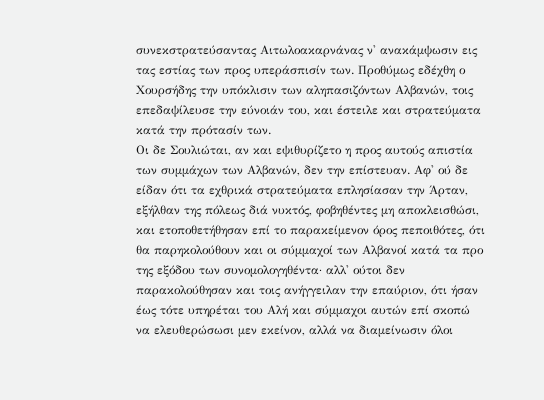συνεκστρατεύσαντας Αιτωλοακαρνάνας ν' ανακάμψωσιν εις τας εστίας των προς υπεράσπισίν των. Προθύμως εδέχθη ο Χουρσήδης την υπόκλισιν των αληπασιζόντων Αλβανών, τοις επεδαψίλευσε την εύνοιάν του, και έστειλε και στρατεύματα κατά την πρότασίν των.
Οι δε Σουλιώται, αν και εψιθυρίζετο η προς αυτούς απιστία των συμμάχων των Αλβανών, δεν την επίστευαν. Αφ' ού δε είδαν ότι τα εχθρικά στρατεύματα επλησίασαν την Άρταν, εξήλθαν της πόλεως διά νυκτός, φοβηθέντες μη αποκλεισθώσι, και ετοποθετήθησαν επί το παρακείμενον όρος πεποιθότες, ότι θα παρηκολούθουν και οι σύμμαχοί των Αλβανοί κατά τα προ της εξόδου των συνομολογηθέντα· αλλ' ούτοι δεν παρακολούθησαν και τοις ανήγγειλαν την επαύριον, ότι ήσαν έως τότε υπηρέται του Αλή και σύμμαχοι αυτών επί σκοπώ να ελευθερώσωσι μεν εκείνον, αλλά να διαμείνωσιν όλοι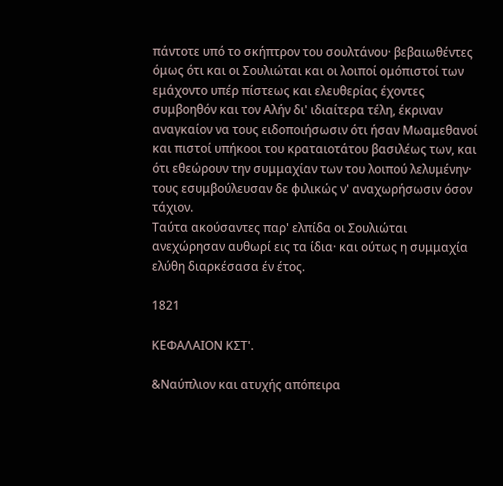πάντοτε υπό το σκήπτρον του σουλτάνου· βεβαιωθέντες όμως ότι και οι Σουλιώται και οι λοιποί ομόπιστοί των εμάχοντο υπέρ πίστεως και ελευθερίας έχοντες συμβοηθόν και τον Αλήν δι' ιδιαίτερα τέλη, έκριναν αναγκαίον να τους ειδοποιήσωσιν ότι ήσαν Μωαμεθανοί και πιστοί υπήκοοι του κραταιοτάτου βασιλέως των, και ότι εθεώρουν την συμμαχίαν των του λοιπού λελυμένην· τους εσυμβούλευσαν δε φιλικώς ν' αναχωρήσωσιν όσον τάχιον.
Ταύτα ακούσαντες παρ' ελπίδα οι Σουλιώται ανεχώρησαν αυθωρί εις τα ίδια· και ούτως η συμμαχία ελύθη διαρκέσασα έν έτος.

1821

ΚΕΦΑΛΑΙΟΝ ΚΣΤ'.

&Ναύπλιον και ατυχής απόπειρα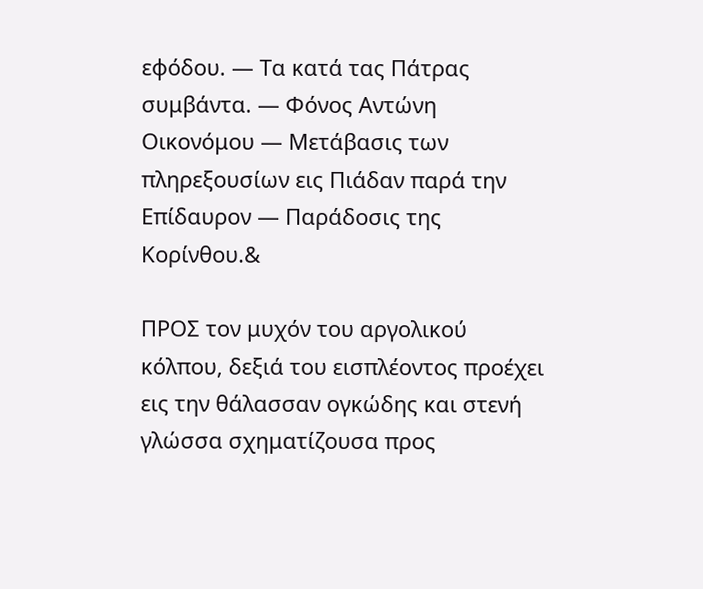εφόδου. — Τα κατά τας Πάτρας συμβάντα. — Φόνος Αντώνη Οικονόμου — Μετάβασις των πληρεξουσίων εις Πιάδαν παρά την Επίδαυρον — Παράδοσις της Κορίνθου.&

ΠΡΟΣ τον μυχόν του αργολικού κόλπου, δεξιά του εισπλέοντος προέχει εις την θάλασσαν ογκώδης και στενή γλώσσα σχηματίζουσα προς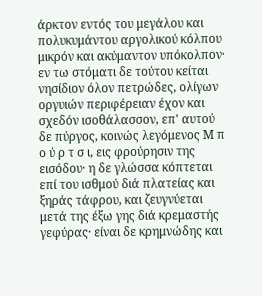άρκτον εντός του μεγάλου και πολυκυμάντου αργολικού κόλπου μικρόν και ακύμαντον υπόκολπον· εν τω στόματι δε τούτου κείται νησίδιον όλον πετρώδες, ολίγων οργυιών περιφέρειαν έχον και σχεδόν ισοθάλασσον, επ' αυτού δε πύργος, κοινώς λεγόμενος Μ π ο ύ ρ τ σ ι, εις φρούρησιν της εισόδου· η δε γλώσσα κόπτεται επί του ισθμού διά πλατείας και ξηράς τάφρου, και ζευγνύεται μετά της έξω γης διά κρεμαστής γεφύρας· είναι δε κρημνώδης και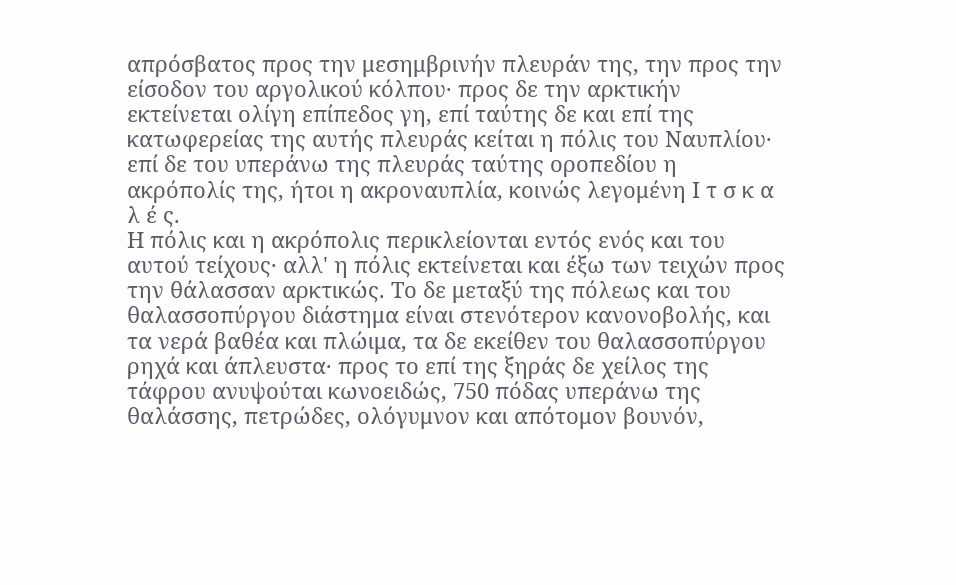απρόσβατος προς την μεσημβρινήν πλευράν της, την προς την είσοδον του αργολικού κόλπου· προς δε την αρκτικήν εκτείνεται ολίγη επίπεδος γη, επί ταύτης δε και επί της κατωφερείας της αυτής πλευράς κείται η πόλις του Ναυπλίου· επί δε του υπεράνω της πλευράς ταύτης οροπεδίου η ακρόπολίς της, ήτοι η ακροναυπλία, κοινώς λεγομένη Ι τ σ κ α λ έ ς.
Η πόλις και η ακρόπολις περικλείονται εντός ενός και του αυτού τείχους· αλλ' η πόλις εκτείνεται και έξω των τειχών προς την θάλασσαν αρκτικώς. Το δε μεταξύ της πόλεως και του θαλασσοπύργου διάστημα είναι στενότερον κανονοβολής, και τα νερά βαθέα και πλώιμα, τα δε εκείθεν του θαλασσοπύργου ρηχά και άπλευστα· προς το επί της ξηράς δε χείλος της τάφρου ανυψούται κωνοειδώς, 750 πόδας υπεράνω της θαλάσσης, πετρώδες, ολόγυμνον και απότομον βουνόν,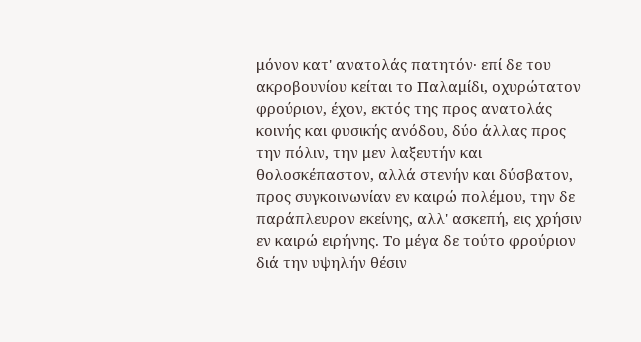μόνον κατ' ανατολάς πατητόν· επί δε του ακροβουνίου κείται το Παλαμίδι, οχυρώτατον φρούριον, έχον, εκτός της προς ανατολάς κοινής και φυσικής ανόδου, δύο άλλας προς την πόλιν, την μεν λαξευτήν και θολοσκέπαστον, αλλά στενήν και δύσβατον, προς συγκοινωνίαν εν καιρώ πολέμου, την δε παράπλευρον εκείνης, αλλ' ασκεπή, εις χρήσιν εν καιρώ ειρήνης. Το μέγα δε τούτο φρούριον διά την υψηλήν θέσιν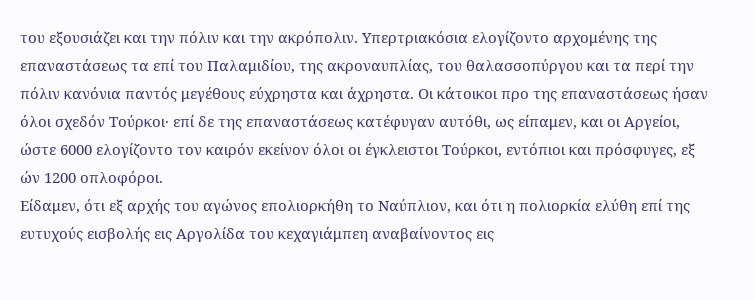του εξουσιάζει και την πόλιν και την ακρόπολιν. Υπερτριακόσια ελογίζοντο αρχομένης της επαναστάσεως τα επί του Παλαμιδίου, της ακροναυπλίας, του θαλασσοπύργου και τα περί την πόλιν κανόνια παντός μεγέθους εύχρηστα και άχρηστα. Οι κάτοικοι προ της επαναστάσεως ήσαν όλοι σχεδόν Τούρκοι· επί δε της επαναστάσεως κατέφυγαν αυτόθι, ως είπαμεν, και οι Αργείοι, ώστε 6000 ελογίζοντο τον καιρόν εκείνον όλοι οι έγκλειστοι Τούρκοι, εντόπιοι και πρόσφυγες, εξ ών 1200 οπλοφόροι.
Είδαμεν, ότι εξ αρχής του αγώνος επολιορκήθη το Ναύπλιον, και ότι η πολιορκία ελύθη επί της ευτυχούς εισβολής εις Αργολίδα του κεχαγιάμπεη αναβαίνοντος εις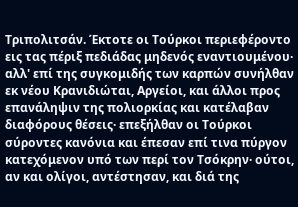Τριπολιτσάν. Έκτοτε οι Τούρκοι περιεφέροντο εις τας πέριξ πεδιάδας μηδενός εναντιουμένου· αλλ' επί της συγκομιδής των καρπών συνήλθαν εκ νέου Κρανιδιώται, Αργείοι, και άλλοι προς επανάληψιν της πολιορκίας και κατέλαβαν διαφόρους θέσεις· επεξήλθαν οι Τούρκοι σύροντες κανόνια και έπεσαν επί τινα πύργον κατεχόμενον υπό των περί τον Τσόκρην· ούτοι, αν και ολίγοι, αντέστησαν, και διά της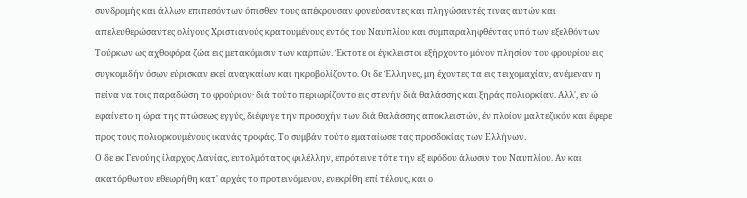συνδρομής και άλλων επιπεσόντων όπισθεν τους απέκρουσαν φονεύσαντες και πληγώσαντές τινας αυτών και απελευθερώσαντες ολίγους Χριστιανούς κρατουμένους εντός του Ναυπλίου και συμπαραληφθέντας υπό των εξελθόντων Τούρκων ως αχθοφόρα ζώα εις μετακόμισιν των καρπών. Έκτοτε οι έγκλειστοι εξήρχοντο μόνον πλησίον του φρουρίου εις συγκομιδήν όσων εύρισκαν εκεί αναγκαίων και ηκροβολίζοντο. Οι δε Έλληνες, μη έχοντες τα εις τειχομαχίαν, ανέμεναν η πείνα να τοις παραδώση το φρούριον· διά τούτο περιωρίζοντο εις στενήν διά θαλάσσης και ξηράς πολιορκίαν. Αλλ', εν ώ εφαίνετο η ώρα της πτώσεως εγγύς, διέφυγε την προσοχήν των διά θαλάσσης αποκλειστών, έν πλοίον μαλτεζικόν και έφερε προς τους πολιορκουμένους ικανάς τροφάς. Το συμβάν τούτο εματαίωσε τας προσδοκίας των Ελλήνων.
Ο δε εκ Γενούης ίλαρχος Δανίας, ευτολμότατος φιλέλλην, επρότεινε τότε την εξ εφόδου άλωσιν του Ναυπλίου. Αν και ακατόρθωτον εθεωρήθη κατ' αρχάς το προτεινόμενον, ενεκρίθη επί τέλους, και ο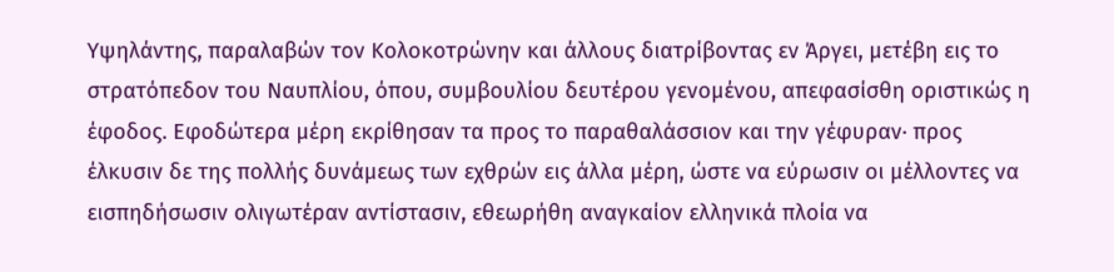Υψηλάντης, παραλαβών τον Κολοκοτρώνην και άλλους διατρίβοντας εν Άργει, μετέβη εις το στρατόπεδον του Ναυπλίου, όπου, συμβουλίου δευτέρου γενομένου, απεφασίσθη οριστικώς η έφοδος. Εφοδώτερα μέρη εκρίθησαν τα προς το παραθαλάσσιον και την γέφυραν· προς έλκυσιν δε της πολλής δυνάμεως των εχθρών εις άλλα μέρη, ώστε να εύρωσιν οι μέλλοντες να εισπηδήσωσιν ολιγωτέραν αντίστασιν, εθεωρήθη αναγκαίον ελληνικά πλοία να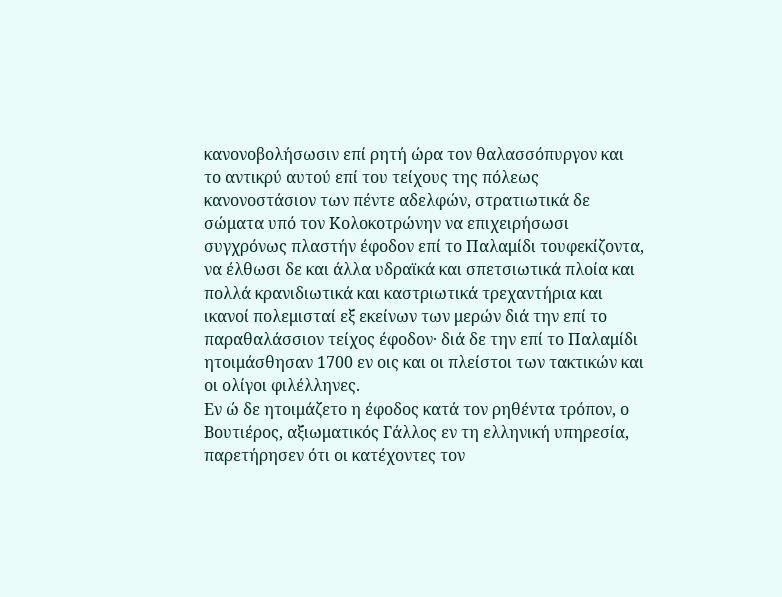κανονοβολήσωσιν επί ρητή ώρα τον θαλασσόπυργον και το αντικρύ αυτού επί του τείχους της πόλεως κανονοστάσιον των πέντε αδελφών, στρατιωτικά δε σώματα υπό τον Κολοκοτρώνην να επιχειρήσωσι συγχρόνως πλαστήν έφοδον επί το Παλαμίδι τουφεκίζοντα, να έλθωσι δε και άλλα υδραϊκά και σπετσιωτικά πλοία και πολλά κρανιδιωτικά και καστριωτικά τρεχαντήρια και ικανοί πολεμισταί εξ εκείνων των μερών διά την επί το παραθαλάσσιον τείχος έφοδον· διά δε την επί το Παλαμίδι ητοιμάσθησαν 1700 εν οις και οι πλείστοι των τακτικών και οι ολίγοι φιλέλληνες.
Εν ώ δε ητοιμάζετο η έφοδος κατά τον ρηθέντα τρόπον, ο Βουτιέρος, αξιωματικός Γάλλος εν τη ελληνική υπηρεσία, παρετήρησεν ότι οι κατέχοντες τον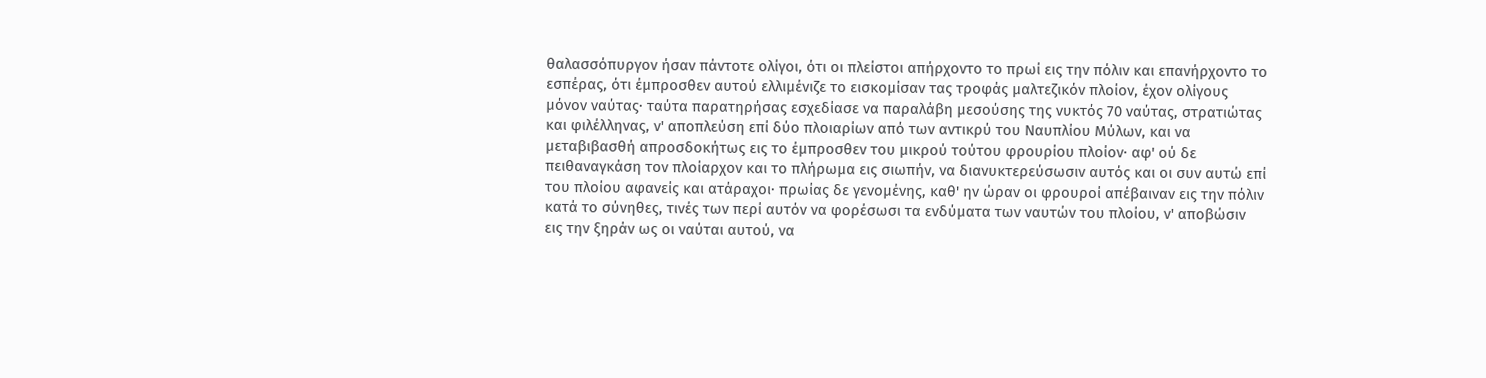θαλασσόπυργον ήσαν πάντοτε ολίγοι, ότι οι πλείστοι απήρχοντο το πρωί εις την πόλιν και επανήρχοντο το εσπέρας, ότι έμπροσθεν αυτού ελλιμένιζε το εισκομίσαν τας τροφάς μαλτεζικόν πλοίον, έχον ολίγους μόνον ναύτας· ταύτα παρατηρήσας εσχεδίασε να παραλάβη μεσούσης της νυκτός 70 ναύτας, στρατιώτας και φιλέλληνας, ν' αποπλεύση επί δύο πλοιαρίων από των αντικρύ του Ναυπλίου Μύλων, και να μεταβιβασθή απροσδοκήτως εις το έμπροσθεν του μικρού τούτου φρουρίου πλοίον· αφ' ού δε πειθαναγκάση τον πλοίαρχον και το πλήρωμα εις σιωπήν, να διανυκτερεύσωσιν αυτός και οι συν αυτώ επί του πλοίου αφανείς και ατάραχοι· πρωίας δε γενομένης, καθ' ην ώραν οι φρουροί απέβαιναν εις την πόλιν κατά το σύνηθες, τινές των περί αυτόν να φορέσωσι τα ενδύματα των ναυτών του πλοίου, ν' αποβώσιν εις την ξηράν ως οι ναύται αυτού, να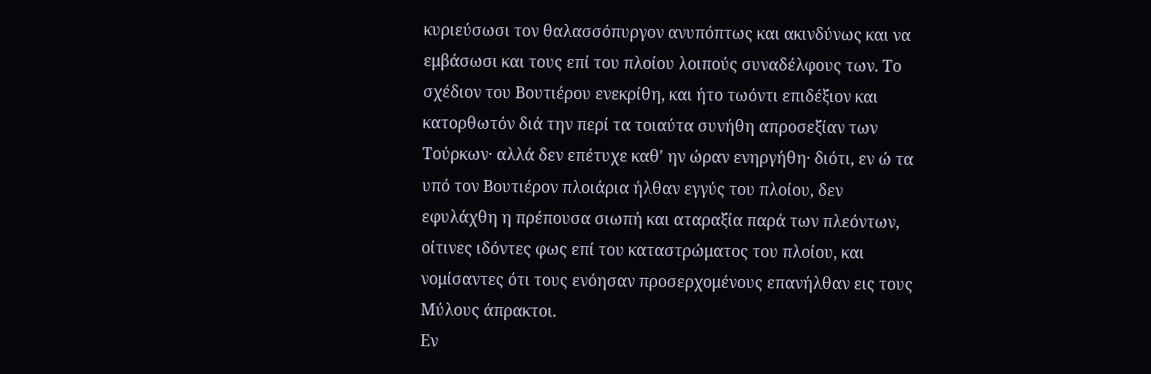κυριεύσωσι τον θαλασσόπυργον ανυπόπτως και ακινδύνως και να εμβάσωσι και τους επί του πλοίου λοιπούς συναδέλφους των. Το σχέδιον του Βουτιέρου ενεκρίθη, και ήτο τωόντι επιδέξιον και κατορθωτόν διά την περί τα τοιαύτα συνήθη απροσεξίαν των Τούρκων· αλλά δεν επέτυχε καθ' ην ώραν ενηργήθη· διότι, εν ώ τα υπό τον Βουτιέρον πλοιάρια ήλθαν εγγύς του πλοίου, δεν εφυλάχθη η πρέπουσα σιωπή και αταραξία παρά των πλεόντων, οίτινες ιδόντες φως επί του καταστρώματος του πλοίου, και νομίσαντες ότι τους ενόησαν προσερχομένους επανήλθαν εις τους Μύλους άπρακτοι.
Εν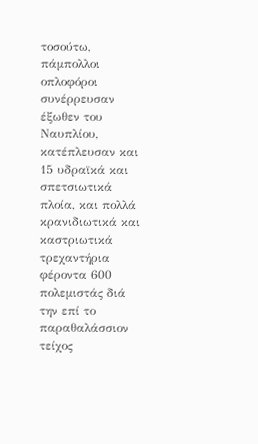τοσούτω, πάμπολλοι οπλοφόροι συνέρρευσαν έξωθεν του Ναυπλίου, κατέπλευσαν και 15 υδραϊκά και σπετσιωτικά πλοία, και πολλά κρανιδιωτικά και καστριωτικά τρεχαντήρια φέροντα 600 πολεμιστάς διά την επί το παραθαλάσσιον τείχος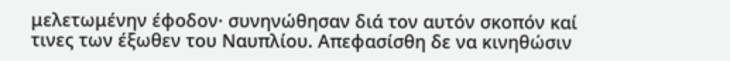μελετωμένην έφοδον· συνηνώθησαν διά τον αυτόν σκοπόν καί τινες των έξωθεν του Ναυπλίου. Απεφασίσθη δε να κινηθώσιν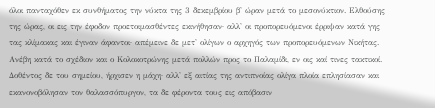όλοι πανταχόθεν εκ συνθήματος την νύκτα της 3 δεκεμβρίου β' ώραν μετά το μεσονύκτιον. Ελθούσης της ώρας, οι εις την έφοδον προετοιμασθέντες εκινήθησαν· αλλ' οι προπορευόμενοι έρριψαν κατά γης τας κλίμακας και έγιναν άφαντοι· απέμεινε δε μετ' ολίγων ο αρχηγός των προπορευόμενων Νικήτας. Ανέβη κατά το σχέδιον και ο Κολοκοτρώνης μετά πολλών προς το Παλαμίδι, εν οις καί τινες τακτικοί. Δοθέντος δε του σημείου, ήρχισεν η μάχη· αλλ' εξ αιτίας της αντιπνοίας ολίγα πλοία επλησίασαν και εκανονοβόλησαν τον θαλασσόπυργον, τα δε φέροντα τους εις απόβασιν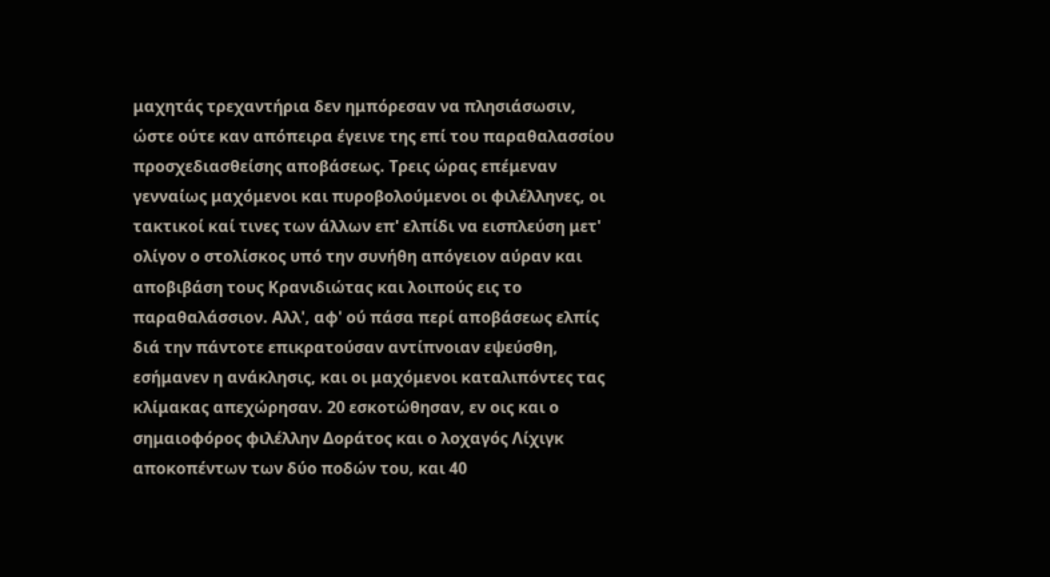μαχητάς τρεχαντήρια δεν ημπόρεσαν να πλησιάσωσιν, ώστε ούτε καν απόπειρα έγεινε της επί του παραθαλασσίου προσχεδιασθείσης αποβάσεως. Τρεις ώρας επέμεναν γενναίως μαχόμενοι και πυροβολούμενοι οι φιλέλληνες, οι τακτικοί καί τινες των άλλων επ' ελπίδι να εισπλεύση μετ' ολίγον ο στολίσκος υπό την συνήθη απόγειον αύραν και αποβιβάση τους Κρανιδιώτας και λοιπούς εις το παραθαλάσσιον. Αλλ', αφ' ού πάσα περί αποβάσεως ελπίς διά την πάντοτε επικρατούσαν αντίπνοιαν εψεύσθη, εσήμανεν η ανάκλησις, και οι μαχόμενοι καταλιπόντες τας κλίμακας απεχώρησαν. 20 εσκοτώθησαν, εν οις και ο σημαιοφόρος φιλέλλην Δοράτος και ο λοχαγός Λίχιγκ αποκοπέντων των δύο ποδών του, και 40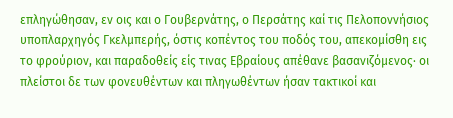επληγώθησαν, εν οις και ο Γουβερνάτης, ο Περσάτης καί τις Πελοποννήσιος υποπλαρχηγός Γκελμπερής, όστις κοπέντος του ποδός του, απεκομίσθη εις το φρούριον, και παραδοθείς είς τινας Εβραίους απέθανε βασανιζόμενος· οι πλείστοι δε των φονευθέντων και πληγωθέντων ήσαν τακτικοί και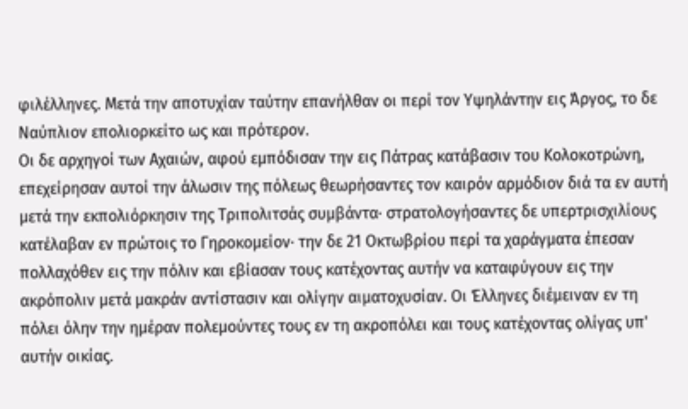φιλέλληνες. Μετά την αποτυχίαν ταύτην επανήλθαν οι περί τον Υψηλάντην εις Άργος, το δε Ναύπλιον επολιορκείτο ως και πρότερον.
Οι δε αρχηγοί των Αχαιών, αφού εμπόδισαν την εις Πάτρας κατάβασιν του Κολοκοτρώνη, επεχείρησαν αυτοί την άλωσιν της πόλεως θεωρήσαντες τον καιρόν αρμόδιον διά τα εν αυτή μετά την εκπολιόρκησιν της Τριπολιτσάς συμβάντα· στρατολογήσαντες δε υπερτρισχιλίους κατέλαβαν εν πρώτοις το Γηροκομείον· την δε 21 Οκτωβρίου περί τα χαράγματα έπεσαν πολλαχόθεν εις την πόλιν και εβίασαν τους κατέχοντας αυτήν να καταφύγουν εις την ακρόπολιν μετά μακράν αντίστασιν και ολίγην αιματοχυσίαν. Οι Έλληνες διέμειναν εν τη πόλει όλην την ημέραν πολεμούντες τους εν τη ακροπόλει και τους κατέχοντας ολίγας υπ' αυτήν οικίας.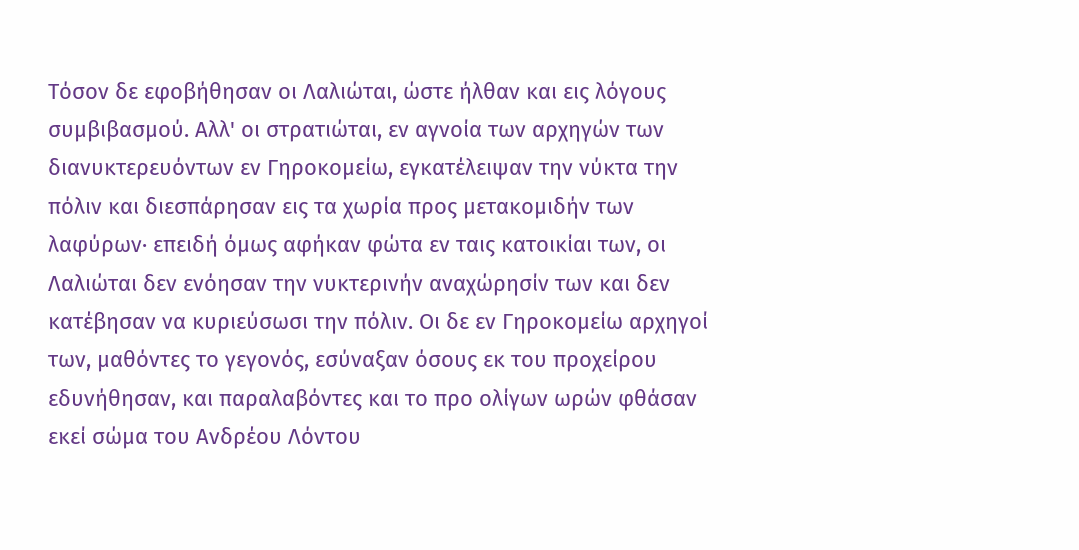Τόσον δε εφοβήθησαν οι Λαλιώται, ώστε ήλθαν και εις λόγους συμβιβασμού. Αλλ' οι στρατιώται, εν αγνοία των αρχηγών των διανυκτερευόντων εν Γηροκομείω, εγκατέλειψαν την νύκτα την πόλιν και διεσπάρησαν εις τα χωρία προς μετακομιδήν των λαφύρων· επειδή όμως αφήκαν φώτα εν ταις κατοικίαι των, οι Λαλιώται δεν ενόησαν την νυκτερινήν αναχώρησίν των και δεν κατέβησαν να κυριεύσωσι την πόλιν. Οι δε εν Γηροκομείω αρχηγοί των, μαθόντες το γεγονός, εσύναξαν όσους εκ του προχείρου εδυνήθησαν, και παραλαβόντες και το προ ολίγων ωρών φθάσαν εκεί σώμα του Ανδρέου Λόντου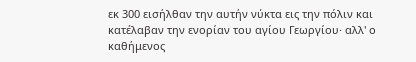εκ 300 εισήλθαν την αυτήν νύκτα εις την πόλιν και κατέλαβαν την ενορίαν του αγίου Γεωργίου· αλλ' ο καθήμενος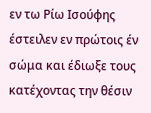εν τω Ρίω Ισούφης έστειλεν εν πρώτοις έν σώμα και έδιωξε τους κατέχοντας την θέσιν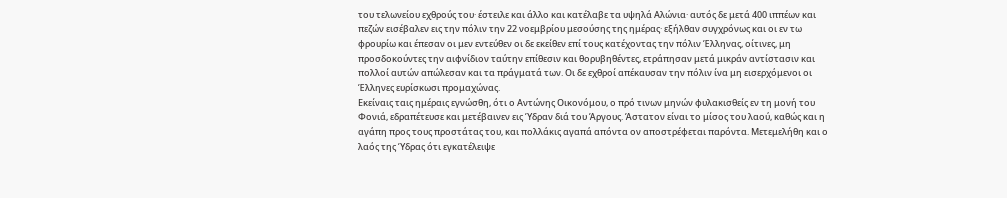του τελωνείου εχθρούς του· έστειλε και άλλο και κατέλαβε τα υψηλά Αλώνια· αυτός δε μετά 400 ιππέων και πεζών εισέβαλεν εις την πόλιν την 22 νοεμβρίου μεσούσης της ημέρας· εξήλθαν συγχρόνως και οι εν τω φρουρίω και έπεσαν οι μεν εντεύθεν οι δε εκείθεν επί τους κατέχοντας την πόλιν Έλληνας, οίτινες, μη προσδοκούντες την αιφνίδιον ταύτην επίθεσιν και θορυβηθέντες, ετράπησαν μετά μικράν αντίστασιν και πολλοί αυτών απώλεσαν και τα πράγματά των. Οι δε εχθροί απέκαυσαν την πόλιν ίνα μη εισερχόμενοι οι Έλληνες ευρίσκωσι προμαχώνας.
Εκείναις ταις ημέραις εγνώσθη, ότι ο Αντώνης Οικονόμου, ο πρό τινων μηνών φυλακισθείς εν τη μονή του Φονιά, εδραπέτευσε και μετέβαινεν εις Ύδραν διά του Άργους. Άστατον είναι το μίσος του λαού, καθώς και η αγάπη προς τους προστάτας του, και πολλάκις αγαπά απόντα ον αποστρέφεται παρόντα. Μετεμελήθη και ο λαός της Ύδρας ότι εγκατέλειψε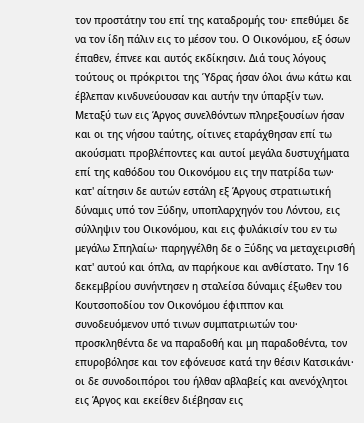τον προστάτην του επί της καταδρομής του· επεθύμει δε να τον ίδη πάλιν εις το μέσον του. Ο Οικονόμου, εξ όσων έπαθεν, έπνεε και αυτός εκδίκησιν. Διά τους λόγους τούτους οι πρόκριτοι της Ύδρας ήσαν όλοι άνω κάτω και έβλεπαν κινδυνεύουσαν και αυτήν την ύπαρξίν των. Μεταξύ των εις Άργος συνελθόντων πληρεξουσίων ήσαν και οι της νήσου ταύτης, οίτινες εταράχθησαν επί τω ακούσματι προβλέποντες και αυτοί μεγάλα δυστυχήματα επί της καθόδου του Οικονόμου εις την πατρίδα των· κατ' αίτησιν δε αυτών εστάλη εξ Άργους στρατιωτική δύναμις υπό τον Ξύδην, υποπλαρχηγόν του Λόντου, εις σύλληψιν του Οικονόμου, και εις φυλάκισίν του εν τω μεγάλω Σπηλαίω· παρηγγέλθη δε ο Ξύδης να μεταχειρισθή κατ' αυτού και όπλα, αν παρήκουε και ανθίστατο. Την 16 δεκεμβρίου συνήντησεν η σταλείσα δύναμις έξωθεν του Κουτσοποδίου τον Οικονόμου έφιππον και συνοδευόμενον υπό τινων συμπατριωτών του· προσκληθέντα δε να παραδοθή και μη παραδοθέντα, τον επυροβόλησε και τον εφόνευσε κατά την θέσιν Κατσικάνι· οι δε συνοδοιπόροι του ήλθαν αβλαβείς και ανενόχλητοι εις Άργος και εκείθεν διέβησαν εις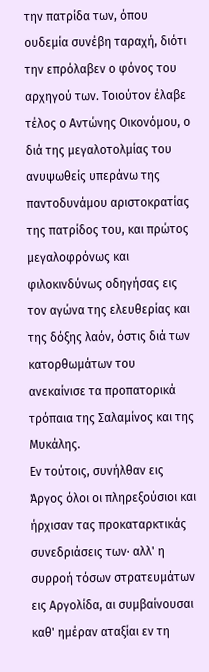την πατρίδα των, όπου ουδεμία συνέβη ταραχή, διότι την επρόλαβεν ο φόνος του αρχηγού των. Τοιούτον έλαβε τέλος ο Αντώνης Οικονόμου, ο διά της μεγαλοτολμίας του ανυψωθείς υπεράνω της παντοδυνάμου αριστοκρατίας της πατρίδος του, και πρώτος μεγαλοφρόνως και φιλοκινδύνως οδηγήσας εις τον αγώνα της ελευθερίας και της δόξης λαόν, όστις διά των κατορθωμάτων του ανεκαίνισε τα προπατορικά τρόπαια της Σαλαμίνος και της Μυκάλης.
Εν τούτοις, συνήλθαν εις Άργος όλοι οι πληρεξούσιοι και ήρχισαν τας προκαταρκτικάς συνεδριάσεις των· αλλ' η συρροή τόσων στρατευμάτων εις Αργολίδα, αι συμβαίνουσαι καθ' ημέραν αταξίαι εν τη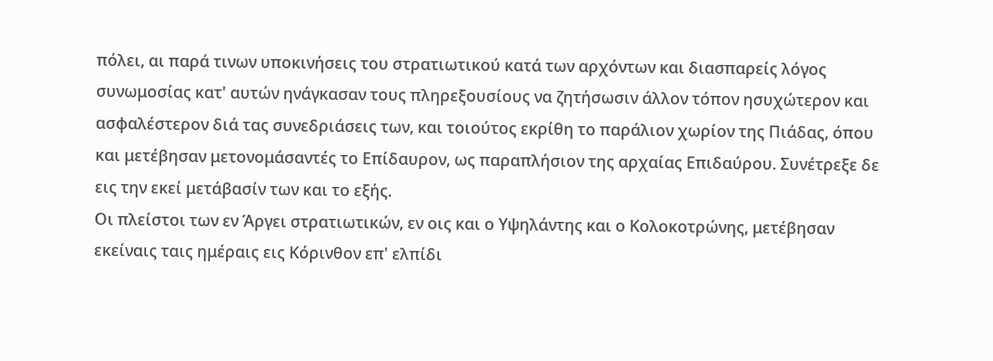πόλει, αι παρά τινων υποκινήσεις του στρατιωτικού κατά των αρχόντων και διασπαρείς λόγος συνωμοσίας κατ' αυτών ηνάγκασαν τους πληρεξουσίους να ζητήσωσιν άλλον τόπον ησυχώτερον και ασφαλέστερον διά τας συνεδριάσεις των, και τοιούτος εκρίθη το παράλιον χωρίον της Πιάδας, όπου και μετέβησαν μετονομάσαντές το Επίδαυρον, ως παραπλήσιον της αρχαίας Επιδαύρου. Συνέτρεξε δε εις την εκεί μετάβασίν των και το εξής.
Οι πλείστοι των εν Άργει στρατιωτικών, εν οις και ο Υψηλάντης και ο Κολοκοτρώνης, μετέβησαν εκείναις ταις ημέραις εις Κόρινθον επ' ελπίδι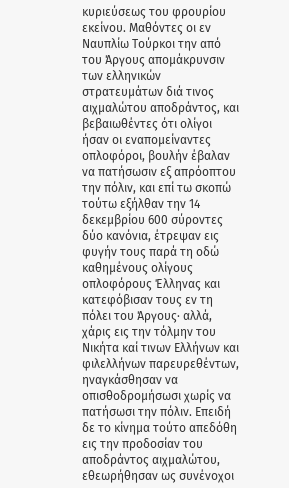κυριεύσεως του φρουρίου εκείνου. Μαθόντες οι εν Ναυπλίω Τούρκοι την από του Άργους απομάκρυνσιν των ελληνικών στρατευμάτων διά τινος αιχμαλώτου αποδράντος, και βεβαιωθέντες ότι ολίγοι ήσαν οι εναπομείναντες οπλοφόροι, βουλήν έβαλαν να πατήσωσιν εξ απρόοπτου την πόλιν, και επί τω σκοπώ τούτω εξήλθαν την 14 δεκεμβρίου 600 σύροντες δύο κανόνια, έτρεψαν εις φυγήν τους παρά τη οδώ καθημένους ολίγους οπλοφόρους Έλληνας και κατεφόβισαν τους εν τη πόλει του Άργους· αλλά, χάρις εις την τόλμην του Νικήτα καί τινων Ελλήνων και φιλελλήνων παρευρεθέντων, ηναγκάσθησαν να οπισθοδρομήσωσι χωρίς να πατήσωσι την πόλιν. Επειδή δε το κίνημα τούτο απεδόθη εις την προδοσίαν του αποδράντος αιχμαλώτου, εθεωρήθησαν ως συνένοχοι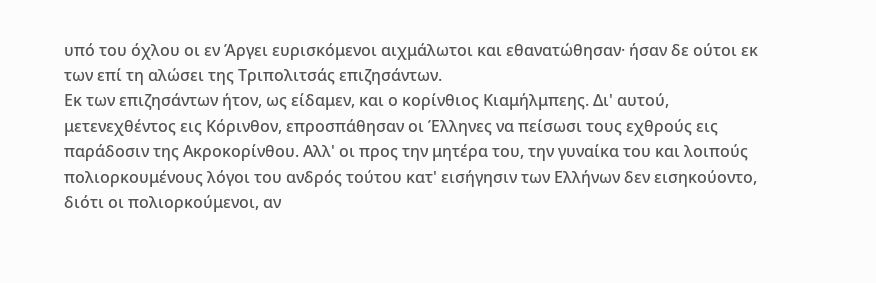υπό του όχλου οι εν Άργει ευρισκόμενοι αιχμάλωτοι και εθανατώθησαν· ήσαν δε ούτοι εκ των επί τη αλώσει της Τριπολιτσάς επιζησάντων.
Εκ των επιζησάντων ήτον, ως είδαμεν, και ο κορίνθιος Κιαμήλμπεης. Δι' αυτού, μετενεχθέντος εις Κόρινθον, επροσπάθησαν οι Έλληνες να πείσωσι τους εχθρούς εις παράδοσιν της Ακροκορίνθου. Αλλ' οι προς την μητέρα του, την γυναίκα του και λοιπούς πολιορκουμένους λόγοι του ανδρός τούτου κατ' εισήγησιν των Ελλήνων δεν εισηκούοντο, διότι οι πολιορκούμενοι, αν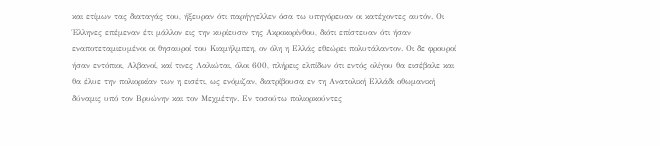και ετίμων τας διαταγάς του, ήξευραν ότι παρήγγελλεν όσα τω υπηγόρευαν οι κατέχοντες αυτόν. Οι Έλληνες επέμεναν έτι μάλλον εις την κυρίευσιν της Ακροκορίνθου, διότι επίστευαν ότι ήσαν εναποτεταμιευμένοι οι θησαυροί του Κιαμήλμπεη, ον όλη η Ελλάς εθεώρει πολυτάλαντον. Οι δε φρουροί ήσαν εντόπιοι, Αλβανοί, καί τινες Λαλιώται, όλοι 600, πλήρεις ελπίδων ότι εντός ολίγου θα εισέβαλε και θα έλυε την πολιορκίαν των η εισέτι, ως ενόμιζαν, διατρίβουσα εν τη Ανατολική Ελλάδι οθωμανική δύναμις υπό τον Βρυώνην και τον Μεχμέτην. Εν τοσούτω πολιορκούντες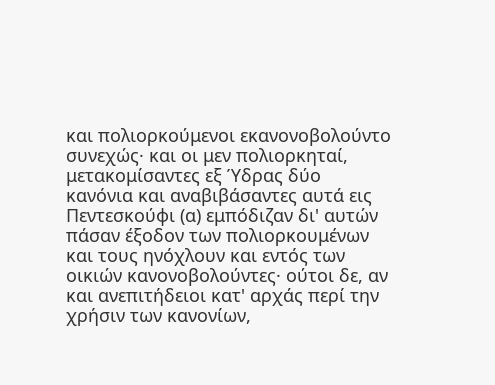και πολιορκούμενοι εκανονοβολούντο συνεχώς· και οι μεν πολιορκηταί, μετακομίσαντες εξ Ύδρας δύο κανόνια και αναβιβάσαντες αυτά εις Πεντεσκούφι (α) εμπόδιζαν δι' αυτών πάσαν έξοδον των πολιορκουμένων και τους ηνόχλουν και εντός των οικιών κανονοβολούντες· ούτοι δε, αν και ανεπιτήδειοι κατ' αρχάς περί την χρήσιν των κανονίων,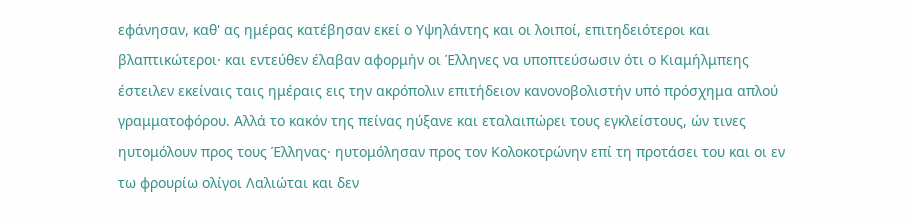εφάνησαν, καθ' ας ημέρας κατέβησαν εκεί ο Υψηλάντης και οι λοιποί, επιτηδειότεροι και βλαπτικώτεροι· και εντεύθεν έλαβαν αφορμήν οι Έλληνες να υποπτεύσωσιν ότι ο Κιαμήλμπεης έστειλεν εκείναις ταις ημέραις εις την ακρόπολιν επιτήδειον κανονοβολιστήν υπό πρόσχημα απλού γραμματοφόρου. Αλλά το κακόν της πείνας ηύξανε και εταλαιπώρει τους εγκλείστους, ών τινες ηυτομόλουν προς τους Έλληνας· ηυτομόλησαν προς τον Κολοκοτρώνην επί τη προτάσει του και οι εν τω φρουρίω ολίγοι Λαλιώται και δεν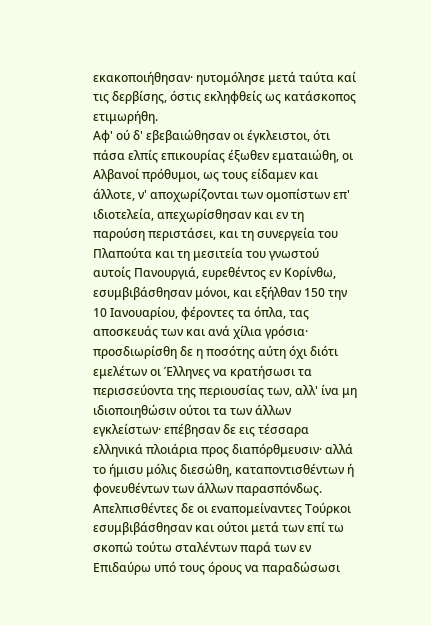εκακοποιήθησαν· ηυτομόλησε μετά ταύτα καί τις δερβίσης, όστις εκληφθείς ως κατάσκοπος ετιμωρήθη.
Αφ' ού δ' εβεβαιώθησαν οι έγκλειστοι, ότι πάσα ελπίς επικουρίας έξωθεν εματαιώθη, οι Αλβανοί πρόθυμοι, ως τους είδαμεν και άλλοτε, ν' αποχωρίζονται των ομοπίστων επ' ιδιοτελεία, απεχωρίσθησαν και εν τη παρούση περιστάσει, και τη συνεργεία του Πλαπούτα και τη μεσιτεία του γνωστού αυτοίς Πανουργιά, ευρεθέντος εν Κορίνθω, εσυμβιβάσθησαν μόνοι, και εξήλθαν 150 την 10 Ιανουαρίου, φέροντες τα όπλα, τας αποσκευάς των και ανά χίλια γρόσια· προσδιωρίσθη δε η ποσότης αύτη όχι διότι εμελέτων οι Έλληνες να κρατήσωσι τα περισσεύοντα της περιουσίας των, αλλ' ίνα μη ιδιοποιηθώσιν ούτοι τα των άλλων εγκλείστων· επέβησαν δε εις τέσσαρα ελληνικά πλοιάρια προς διαπόρθμευσιν· αλλά το ήμισυ μόλις διεσώθη, καταποντισθέντων ή φονευθέντων των άλλων παρασπόνδως. Απελπισθέντες δε οι εναπομείναντες Τούρκοι εσυμβιβάσθησαν και ούτοι μετά των επί τω σκοπώ τούτω σταλέντων παρά των εν Επιδαύρω υπό τους όρους να παραδώσωσι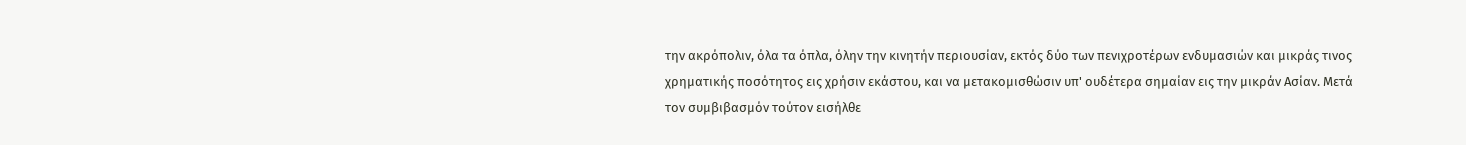την ακρόπολιν, όλα τα όπλα, όλην την κινητήν περιουσίαν, εκτός δύο των πενιχροτέρων ενδυμασιών και μικράς τινος χρηματικής ποσότητος εις χρήσιν εκάστου, και να μετακομισθώσιν υπ' ουδέτερα σημαίαν εις την μικράν Ασίαν. Μετά τον συμβιβασμόν τούτον εισήλθε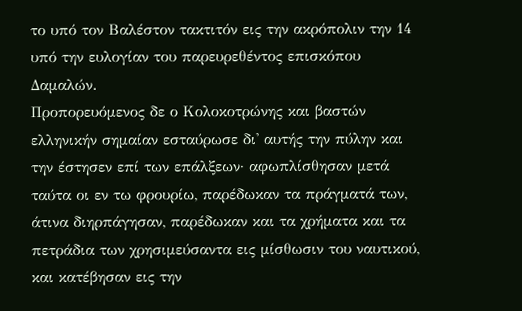το υπό τον Βαλέστον τακτιτόν εις την ακρόπολιν την 14 υπό την ευλογίαν του παρευρεθέντος επισκόπου Δαμαλών.
Προπορευόμενος δε ο Κολοκοτρώνης και βαστών ελληνικήν σημαίαν εσταύρωσε δι' αυτής την πύλην και την έστησεν επί των επάλξεων· αφωπλίσθησαν μετά ταύτα οι εν τω φρουρίω, παρέδωκαν τα πράγματά των, άτινα διηρπάγησαν, παρέδωκαν και τα χρήματα και τα πετράδια των χρησιμεύσαντα εις μίσθωσιν του ναυτικού, και κατέβησαν εις την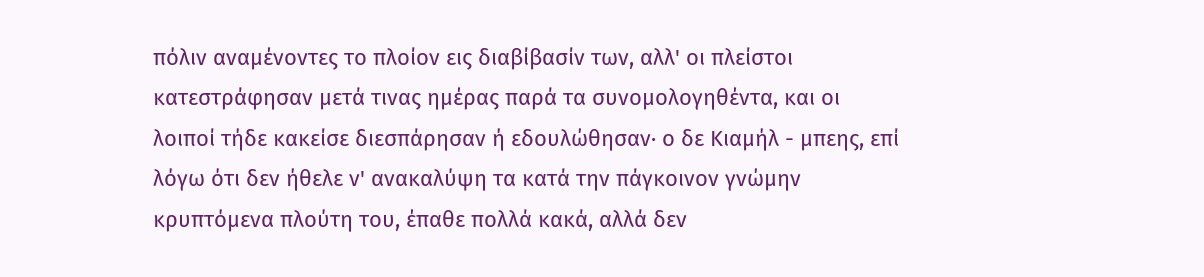πόλιν αναμένοντες το πλοίον εις διαβίβασίν των, αλλ' οι πλείστοι κατεστράφησαν μετά τινας ημέρας παρά τα συνομολογηθέντα, και οι λοιποί τήδε κακείσε διεσπάρησαν ή εδουλώθησαν· ο δε Κιαμήλ - μπεης, επί λόγω ότι δεν ήθελε ν' ανακαλύψη τα κατά την πάγκοινον γνώμην κρυπτόμενα πλούτη του, έπαθε πολλά κακά, αλλά δεν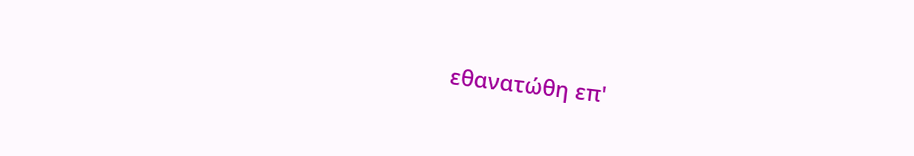εθανατώθη επ'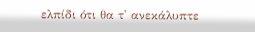ελπίδι ότι θα τ' ανεκάλυπτε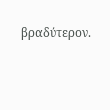βραδύτερον.